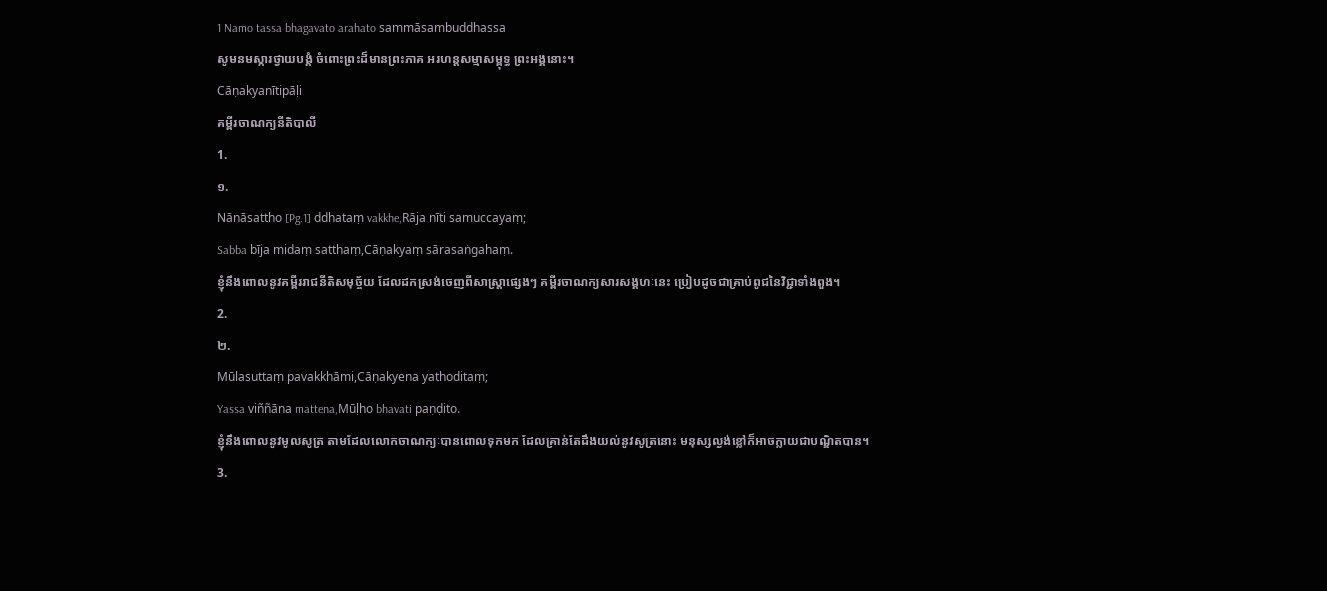1 Namo tassa bhagavato arahato sammāsambuddhassa
សូមនមស្ការថ្វាយបង្គំ ចំពោះព្រះដ៏មានព្រះភាគ អរហន្តសម្មាសម្ពុទ្ធ ព្រះអង្គនោះ។
Cāṇakyanītipāḷi
គម្ពីរចាណក្យនីតិបាលី
1.
១.
Nānāsattho [Pg.1] ddhataṃ vakkhe,Rāja nīti samuccayaṃ;
Sabba bīja midaṃ satthaṃ,Cāṇakyaṃ sārasaṅgahaṃ.
ខ្ញុំនឹងពោលនូវគម្ពីររាជនីតិសមុច្ច័យ ដែលដកស្រង់ចេញពីសាស្ត្រាផ្សេងៗ គម្ពីរចាណក្យសារសង្គហៈនេះ ប្រៀបដូចជាគ្រាប់ពូជនៃវិជ្ជាទាំងពួង។
2.
២.
Mūlasuttaṃ pavakkhāmi,Cāṇakyena yathoditaṃ;
Yassa viññāna mattena,Mūḷho bhavati paṇḍito.
ខ្ញុំនឹងពោលនូវមូលសូត្រ តាមដែលលោកចាណក្យៈបានពោលទុកមក ដែលគ្រាន់តែដឹងយល់នូវសូត្រនោះ មនុស្សល្ងង់ខ្លៅក៏អាចក្លាយជាបណ្ឌិតបាន។
3.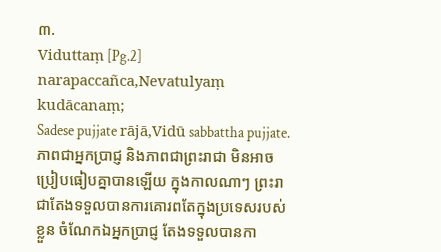៣.
Viduttaṃ [Pg.2] narapaccañca,Nevatulyaṃ kudācanaṃ;
Sadese pujjate rājā,Vidū sabbattha pujjate.
ភាពជាអ្នកប្រាជ្ញ និងភាពជាព្រះរាជា មិនអាចប្រៀបធៀបគ្នាបានឡើយ ក្នុងកាលណាៗ ព្រះរាជាតែងទទួលបានការគោរពតែក្នុងប្រទេសរបស់ខ្លួន ចំណែកឯអ្នកប្រាជ្ញ តែងទទួលបានកា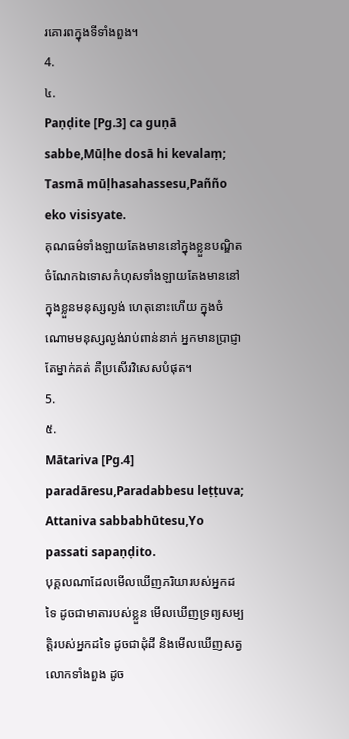រគោរពក្នុងទីទាំងពួង។
4.
៤.
Paṇḍite [Pg.3] ca guṇā sabbe,Mūḷhe dosā hi kevalaṃ;
Tasmā mūḷhasahassesu,Pañño eko visisyate.
គុណធម៌ទាំងឡាយតែងមាននៅក្នុងខ្លួនបណ្ឌិត ចំណែកឯទោសកំហុសទាំងឡាយតែងមាននៅក្នុងខ្លួនមនុស្សល្ងង់ ហេតុនោះហើយ ក្នុងចំណោមមនុស្សល្ងង់រាប់ពាន់នាក់ អ្នកមានប្រាជ្ញាតែម្នាក់គត់ គឺប្រសើរវិសេសបំផុត។
5.
៥.
Mātariva [Pg.4] paradāresu,Paradabbesu leṭṭuva;
Attaniva sabbabhūtesu,Yo passati sapaṇḍito.
បុគ្គលណាដែលមើលឃើញភរិយារបស់អ្នកដទៃ ដូចជាមាតារបស់ខ្លួន មើលឃើញទ្រព្យសម្បត្តិរបស់អ្នកដទៃ ដូចជាដុំដី និងមើលឃើញសត្វលោកទាំងពួង ដូច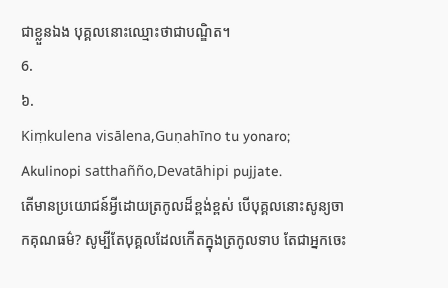ជាខ្លួនឯង បុគ្គលនោះឈ្មោះថាជាបណ្ឌិត។
6.
៦.
Kiṃkulena visālena,Guṇahīno tu yonaro;
Akulinopi satthañño,Devatāhipi pujjate.
តើមានប្រយោជន៍អ្វីដោយត្រកូលដ៏ខ្ពង់ខ្ពស់ បើបុគ្គលនោះសូន្យចាកគុណធម៌? សូម្បីតែបុគ្គលដែលកើតក្នុងត្រកូលទាប តែជាអ្នកចេះ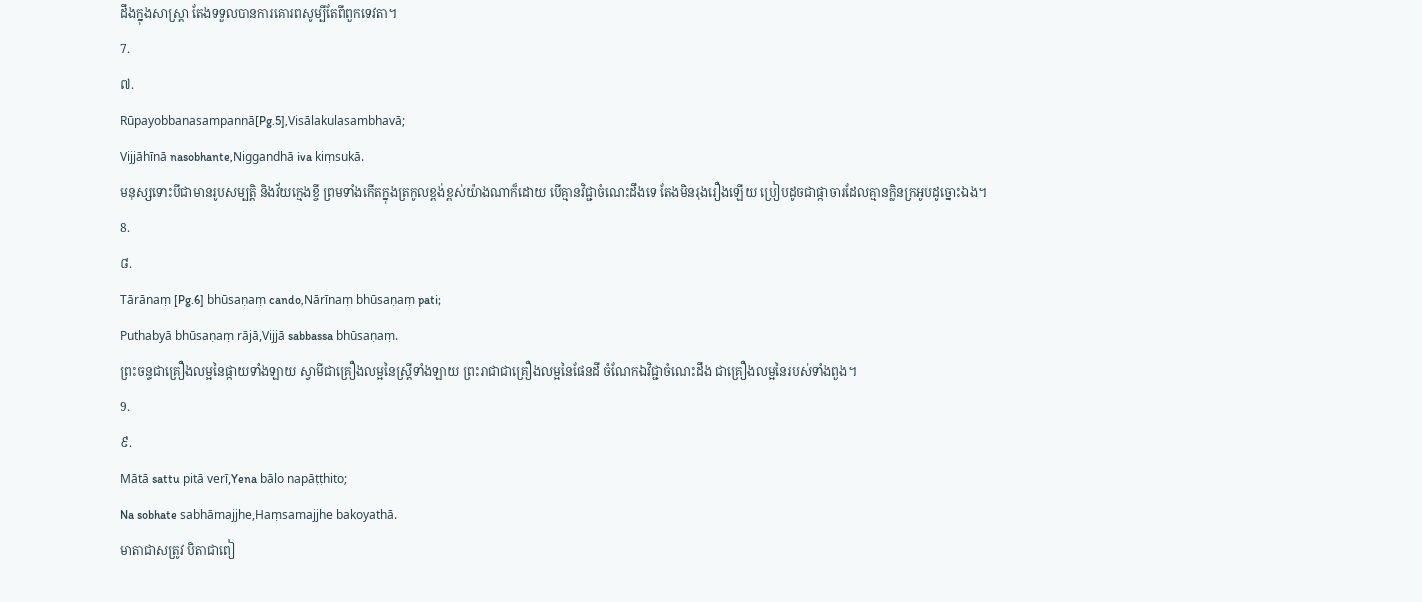ដឹងក្នុងសាស្ត្រា តែងទទួលបានការគោរពសូម្បីតែពីពួកទេវតា។
7.
៧.
Rūpayobbanasampannā[Pg.5],Visālakulasambhavā;
Vijjāhīnā nasobhante,Niggandhā iva kiṃsukā.
មនុស្សទោះបីជាមានរូបសម្បត្តិ និងវ័យក្មេងខ្ចី ព្រមទាំងកើតក្នុងត្រកូលខ្ពង់ខ្ពស់យ៉ាងណាក៏ដោយ បើគ្មានវិជ្ជាចំណេះដឹងទេ តែងមិនរុងរឿងឡើយ ប្រៀបដូចជាផ្កាចារដែលគ្មានក្លិនក្រអូបដូច្នោះឯង។
8.
៨.
Tārānaṃ [Pg.6] bhūsaṇaṃ cando,Nārīnaṃ bhūsaṇaṃ pati;
Puthabyā bhūsaṇaṃ rājā,Vijjā sabbassa bhūsaṇaṃ.
ព្រះចន្ទជាគ្រឿងលម្អនៃផ្កាយទាំងឡាយ ស្វាមីជាគ្រឿងលម្អនៃស្ត្រីទាំងឡាយ ព្រះរាជាជាគ្រឿងលម្អនៃផែនដី ចំណែកឯវិជ្ជាចំណេះដឹង ជាគ្រឿងលម្អនៃរបស់ទាំងពួង។
9.
៩.
Mātā sattu pitā verī,Yena bālo napāṭṭhito;
Na sobhate sabhāmajjhe,Haṃsamajjhe bakoyathā.
មាតាជាសត្រូវ បិតាជាពៀ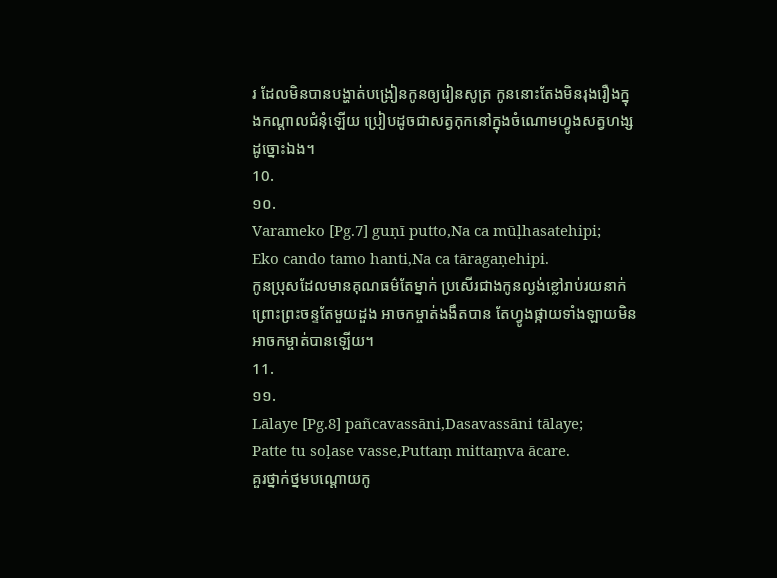រ ដែលមិនបានបង្ហាត់បង្រៀនកូនឲ្យរៀនសូត្រ កូននោះតែងមិនរុងរឿងក្នុងកណ្តាលជំនុំឡើយ ប្រៀបដូចជាសត្វកុកនៅក្នុងចំណោមហ្វូងសត្វហង្សដូច្នោះឯង។
10.
១០.
Varameko [Pg.7] guṇī putto,Na ca mūḷhasatehipi;
Eko cando tamo hanti,Na ca tāragaṇehipi.
កូនប្រុសដែលមានគុណធម៌តែម្នាក់ ប្រសើរជាងកូនល្ងង់ខ្លៅរាប់រយនាក់ ព្រោះព្រះចន្ទតែមួយដួង អាចកម្ចាត់ងងឹតបាន តែហ្វូងផ្កាយទាំងឡាយមិនអាចកម្ចាត់បានឡើយ។
11.
១១.
Lālaye [Pg.8] pañcavassāni,Dasavassāni tālaye;
Patte tu soḷase vasse,Puttaṃ mittaṃva ācare.
គួរថ្នាក់ថ្នមបណ្ដោយកូ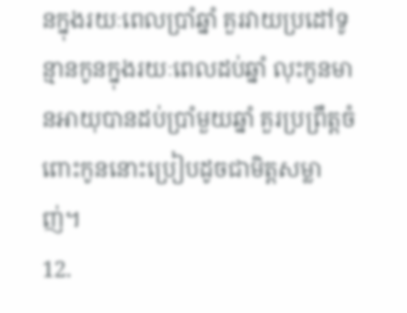នក្នុងរយៈពេលប្រាំឆ្នាំ គួរវាយប្រដៅទូន្មានកូនក្នុងរយៈពេលដប់ឆ្នាំ លុះកូនមានអាយុបានដប់ប្រាំមួយឆ្នាំ គួរប្រព្រឹត្តចំពោះកូននោះប្រៀបដូចជាមិត្តសម្លាញ់។
12.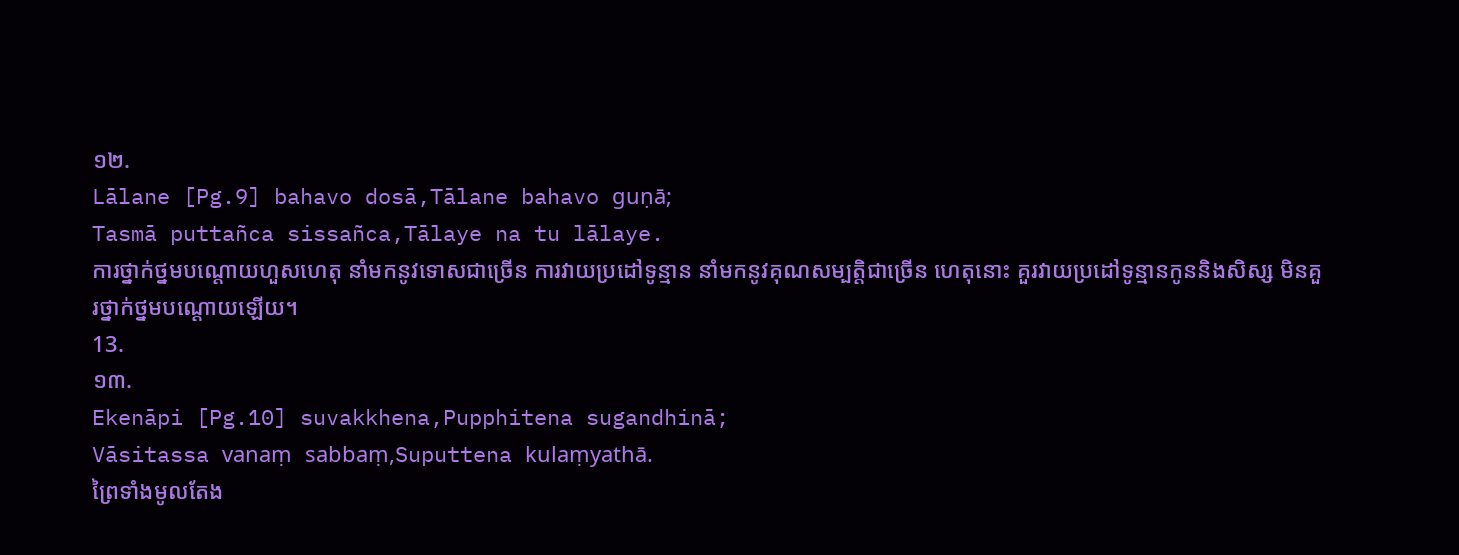១២.
Lālane [Pg.9] bahavo dosā,Tālane bahavo guṇā;
Tasmā puttañca sissañca,Tālaye na tu lālaye.
ការថ្នាក់ថ្នមបណ្ដោយហួសហេតុ នាំមកនូវទោសជាច្រើន ការវាយប្រដៅទូន្មាន នាំមកនូវគុណសម្បត្តិជាច្រើន ហេតុនោះ គួរវាយប្រដៅទូន្មានកូននិងសិស្ស មិនគួរថ្នាក់ថ្នមបណ្ដោយឡើយ។
13.
១៣.
Ekenāpi [Pg.10] suvakkhena,Pupphitena sugandhinā;
Vāsitassa vanaṃ sabbaṃ,Suputtena kulaṃyathā.
ព្រៃទាំងមូលតែង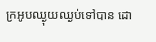ក្រអូបឈ្ងុយឈ្ងប់ទៅបាន ដោ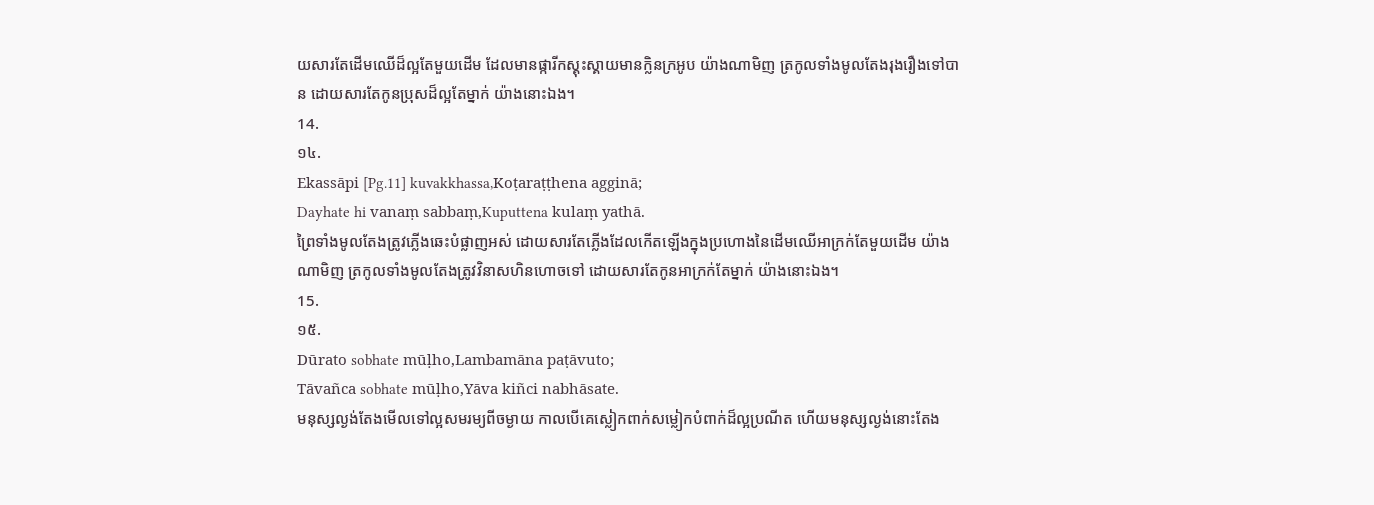យសារតែដើមឈើដ៏ល្អតែមួយដើម ដែលមានផ្ការីកស្គុះស្គាយមានក្លិនក្រអូប យ៉ាងណាមិញ ត្រកូលទាំងមូលតែងរុងរឿងទៅបាន ដោយសារតែកូនប្រុសដ៏ល្អតែម្នាក់ យ៉ាងនោះឯង។
14.
១៤.
Ekassāpi [Pg.11] kuvakkhassa,Koṭaraṭṭhena agginā;
Dayhate hi vanaṃ sabbaṃ,Kuputtena kulaṃ yathā.
ព្រៃទាំងមូលតែងត្រូវភ្លើងឆេះបំផ្លាញអស់ ដោយសារតែភ្លើងដែលកើតឡើងក្នុងប្រហោងនៃដើមឈើអាក្រក់តែមួយដើម យ៉ាងណាមិញ ត្រកូលទាំងមូលតែងត្រូវវិនាសហិនហោចទៅ ដោយសារតែកូនអាក្រក់តែម្នាក់ យ៉ាងនោះឯង។
15.
១៥.
Dūrato sobhate mūḷho,Lambamāna paṭāvuto;
Tāvañca sobhate mūḷho,Yāva kiñci nabhāsate.
មនុស្សល្ងង់តែងមើលទៅល្អសមរម្យពីចម្ងាយ កាលបើគេស្លៀកពាក់សម្លៀកបំពាក់ដ៏ល្អប្រណីត ហើយមនុស្សល្ងង់នោះតែង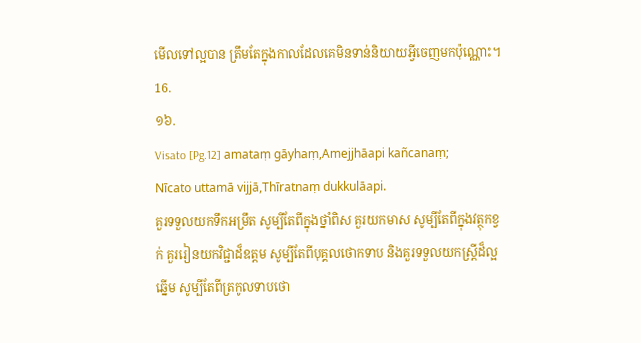មើលទៅល្អបាន ត្រឹមតែក្នុងកាលដែលគេមិនទាន់និយាយអ្វីចេញមកប៉ុណ្ណោះ។
16.
១៦.
Visato [Pg.12] amataṃ gāyhaṃ,Amejjhāapi kañcanaṃ;
Nīcato uttamā vijjā,Thīratnaṃ dukkulāapi.
គួរទទួលយកទឹកអម្រឹត សូម្បីតែពីក្នុងថ្នាំពិស គួរយកមាស សូម្បីតែពីក្នុងវត្ថុកខ្វក់ គួររៀនយកវិជ្ជាដ៏ឧត្តម សូម្បីតែពីបុគ្គលថោកទាប និងគួរទទួលយកស្ត្រីដ៏ល្អឆ្នើម សូម្បីតែពីត្រកូលទាបថោ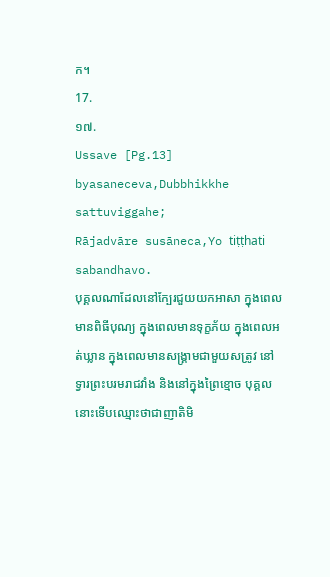ក។
17.
១៧.
Ussave [Pg.13] byasaneceva,Dubbhikkhe sattuviggahe;
Rājadvāre susāneca,Yo tiṭṭhati sabandhavo.
បុគ្គលណាដែលនៅក្បែរជួយយកអាសា ក្នុងពេលមានពិធីបុណ្យ ក្នុងពេលមានទុក្ខភ័យ ក្នុងពេលអត់ឃ្លាន ក្នុងពេលមានសង្គ្រាមជាមួយសត្រូវ នៅទ្វារព្រះបរមរាជវាំង និងនៅក្នុងព្រៃខ្មោច បុគ្គលនោះទើបឈ្មោះថាជាញាតិមិ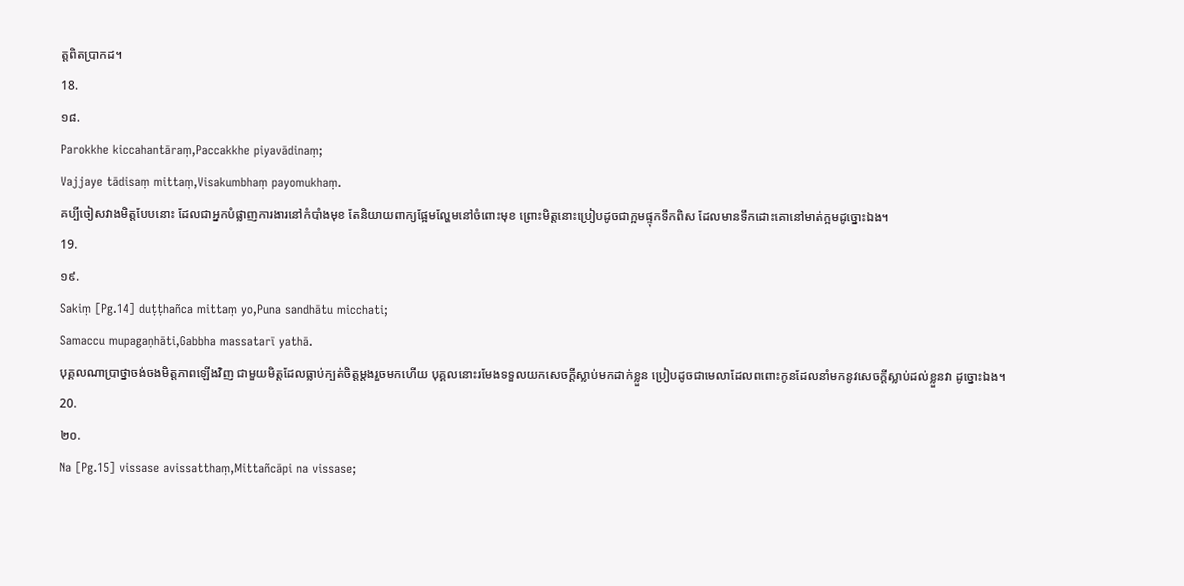ត្តពិតប្រាកដ។
18.
១៨.
Parokkhe kiccahantāraṃ,Paccakkhe piyavādinaṃ;
Vajjaye tādisaṃ mittaṃ,Visakumbhaṃ payomukhaṃ.
គប្បីចៀសវាងមិត្តបែបនោះ ដែលជាអ្នកបំផ្លាញការងារនៅកំបាំងមុខ តែនិយាយពាក្យផ្អែមល្ហែមនៅចំពោះមុខ ព្រោះមិត្តនោះប្រៀបដូចជាក្អមផ្ទុកទឹកពិស ដែលមានទឹកដោះគោនៅមាត់ក្អមដូច្នោះឯង។
19.
១៩.
Sakiṃ [Pg.14] duṭṭhañca mittaṃ yo,Puna sandhātu micchati;
Samaccu mupagaṇhāti,Gabbha massatarī yathā.
បុគ្គលណាប្រាថ្នាចង់ចងមិត្តភាពឡើងវិញ ជាមួយមិត្តដែលធ្លាប់ក្បត់ចិត្តម្ដងរួចមកហើយ បុគ្គលនោះរមែងទទួលយកសេចក្ដីស្លាប់មកដាក់ខ្លួន ប្រៀបដូចជាមេលាដែលពពោះកូនដែលនាំមកនូវសេចក្ដីស្លាប់ដល់ខ្លួនវា ដូច្នោះឯង។
20.
២០.
Na [Pg.15] vissase avissatthaṃ,Mittañcāpi na vissase;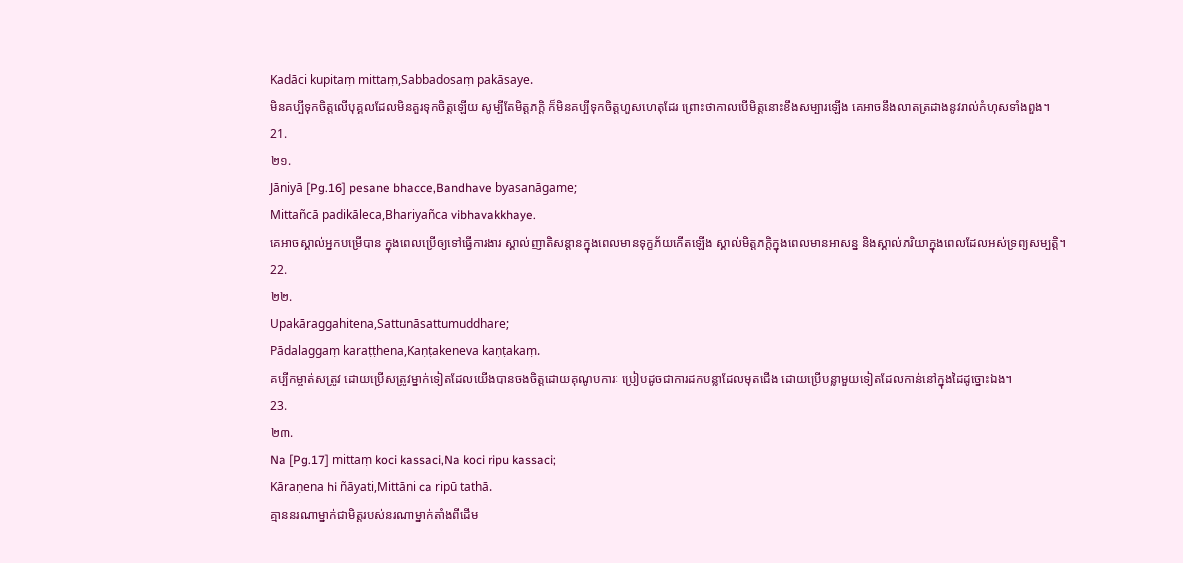Kadāci kupitaṃ mittaṃ,Sabbadosaṃ pakāsaye.
មិនគប្បីទុកចិត្តលើបុគ្គលដែលមិនគួរទុកចិត្តឡើយ សូម្បីតែមិត្តភក្តិ ក៏មិនគប្បីទុកចិត្តហួសហេតុដែរ ព្រោះថាកាលបើមិត្តនោះខឹងសម្បារឡើង គេអាចនឹងលាតត្រដាងនូវរាល់កំហុសទាំងពួង។
21.
២១.
Jāniyā [Pg.16] pesane bhacce,Bandhave byasanāgame;
Mittañcā padikāleca,Bhariyañca vibhavakkhaye.
គេអាចស្គាល់អ្នកបម្រើបាន ក្នុងពេលប្រើឲ្យទៅធ្វើការងារ ស្គាល់ញាតិសន្តានក្នុងពេលមានទុក្ខភ័យកើតឡើង ស្គាល់មិត្តភក្តិក្នុងពេលមានអាសន្ន និងស្គាល់ភរិយាក្នុងពេលដែលអស់ទ្រព្យសម្បត្តិ។
22.
២២.
Upakāraggahitena,Sattunāsattumuddhare;
Pādalaggaṃ karaṭṭhena,Kaṇṭakeneva kaṇṭakaṃ.
គប្បីកម្ចាត់សត្រូវ ដោយប្រើសត្រូវម្នាក់ទៀតដែលយើងបានចងចិត្តដោយគុណូបការៈ ប្រៀបដូចជាការដកបន្លាដែលមុតជើង ដោយប្រើបន្លាមួយទៀតដែលកាន់នៅក្នុងដៃដូច្នោះឯង។
23.
២៣.
Na [Pg.17] mittaṃ koci kassaci,Na koci ripu kassaci;
Kāraṇena hi ñāyati,Mittāni ca ripū tathā.
គ្មាននរណាម្នាក់ជាមិត្តរបស់នរណាម្នាក់តាំងពីដើម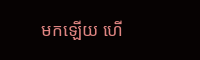មកឡើយ ហើ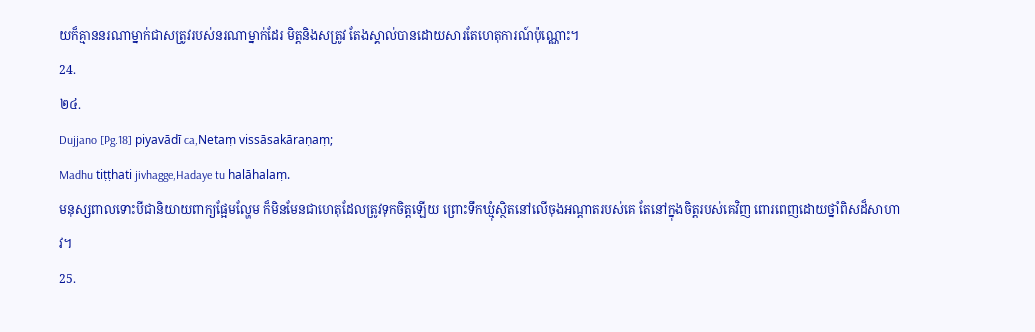យក៏គ្មាននរណាម្នាក់ជាសត្រូវរបស់នរណាម្នាក់ដែរ មិត្តនិងសត្រូវ តែងស្គាល់បានដោយសារតែហេតុការណ៍ប៉ុណ្ណោះ។
24.
២៤.
Dujjano [Pg.18] piyavādī ca,Netaṃ vissāsakāraṇaṃ;
Madhu tiṭṭhati jivhagge,Hadaye tu halāhalaṃ.
មនុស្សពាលទោះបីជានិយាយពាក្យផ្អែមល្ហែម ក៏មិនមែនជាហេតុដែលត្រូវទុកចិត្តឡើយ ព្រោះទឹកឃ្មុំស្ថិតនៅលើចុងអណ្តាតរបស់គេ តែនៅក្នុងចិត្តរបស់គេវិញ ពោរពេញដោយថ្នាំពិសដ៏សាហាវ។
25.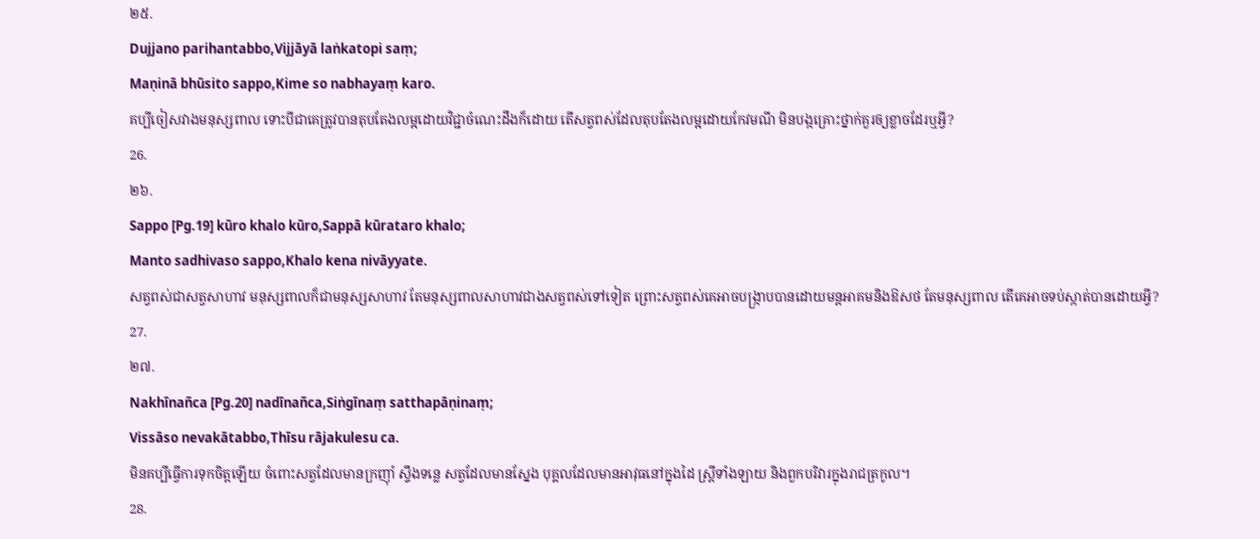២៥.
Dujjano parihantabbo,Vijjāyā laṅkatopi saṃ;
Maṇinā bhūsito sappo,Kime so nabhayaṃ karo.
គប្បីចៀសវាងមនុស្សពាល ទោះបីជាគេត្រូវបានតុបតែងលម្អដោយវិជ្ជាចំណេះដឹងក៏ដោយ តើសត្វពស់ដែលតុបតែងលម្អដោយកែវមណី មិនបង្កគ្រោះថ្នាក់គួរឲ្យខ្លាចដែរឬអ្វី?
26.
២៦.
Sappo [Pg.19] kūro khalo kūro,Sappā kūrataro khalo;
Manto sadhivaso sappo,Khalo kena nivāyyate.
សត្វពស់ជាសត្វសាហាវ មនុស្សពាលក៏ជាមនុស្សសាហាវ តែមនុស្សពាលសាហាវជាងសត្វពស់ទៅទៀត ព្រោះសត្វពស់គេអាចបង្ក្រាបបានដោយមន្តអាគមនិងឱសថ តែមនុស្សពាល តើគេអាចទប់ស្កាត់បានដោយអ្វី?
27.
២៧.
Nakhīnañca [Pg.20] nadīnañca,Siṅgīnaṃ satthapāṇinaṃ;
Vissāso nevakātabbo,Thīsu rājakulesu ca.
មិនគប្បីធ្វើការទុកចិត្តឡើយ ចំពោះសត្វដែលមានក្រញ៉ាំ ស្ទឹងទន្លេ សត្វដែលមានស្នែង បុគ្គលដែលមានអាវុធនៅក្នុងដៃ ស្ត្រីទាំងឡាយ និងពួកបរិវារក្នុងរាជត្រកូល។
28.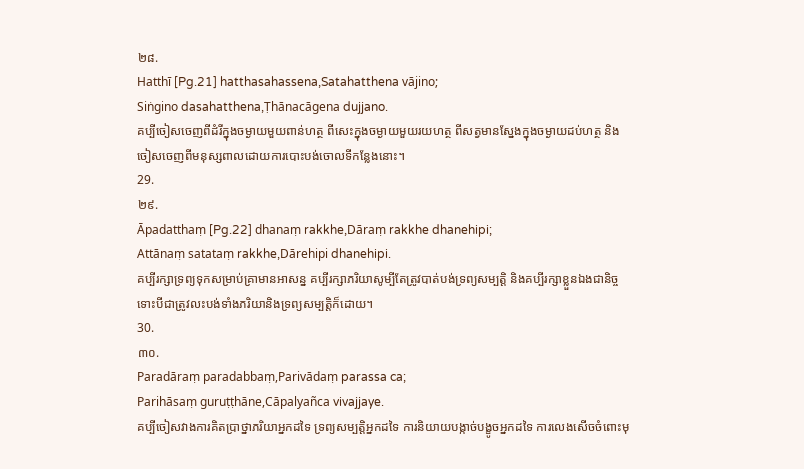២៨.
Hatthī [Pg.21] hatthasahassena,Satahatthena vājino;
Siṅgino dasahatthena,Ṭhānacāgena dujjano.
គប្បីចៀសចេញពីដំរីក្នុងចម្ងាយមួយពាន់ហត្ថ ពីសេះក្នុងចម្ងាយមួយរយហត្ថ ពីសត្វមានស្នែងក្នុងចម្ងាយដប់ហត្ថ និងចៀសចេញពីមនុស្សពាលដោយការបោះបង់ចោលទីកន្លែងនោះ។
29.
២៩.
Āpadatthaṃ [Pg.22] dhanaṃ rakkhe,Dāraṃ rakkhe dhanehipi;
Attānaṃ satataṃ rakkhe,Dārehipi dhanehipi.
គប្បីរក្សាទ្រព្យទុកសម្រាប់គ្រាមានអាសន្ន គប្បីរក្សាភរិយាសូម្បីតែត្រូវបាត់បង់ទ្រព្យសម្បត្តិ និងគប្បីរក្សាខ្លួនឯងជានិច្ច ទោះបីជាត្រូវលះបង់ទាំងភរិយានិងទ្រព្យសម្បត្តិក៏ដោយ។
30.
៣០.
Paradāraṃ paradabbaṃ,Parivādaṃ parassa ca;
Parihāsaṃ guruṭṭhāne,Cāpalyañca vivajjaye.
គប្បីចៀសវាងការគិតប្រាថ្នាភរិយាអ្នកដទៃ ទ្រព្យសម្បត្តិអ្នកដទៃ ការនិយាយបង្កាច់បង្ខូចអ្នកដទៃ ការលេងសើចចំពោះមុ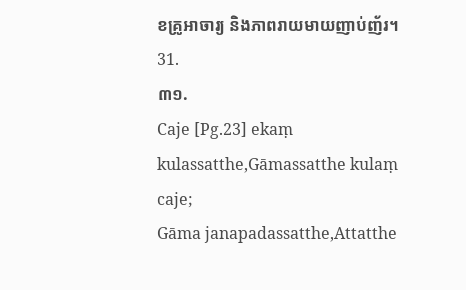ខគ្រូអាចារ្យ និងភាពរាយមាយញាប់ញ័រ។
31.
៣១.
Caje [Pg.23] ekaṃ kulassatthe,Gāmassatthe kulaṃ caje;
Gāma janapadassatthe,Attatthe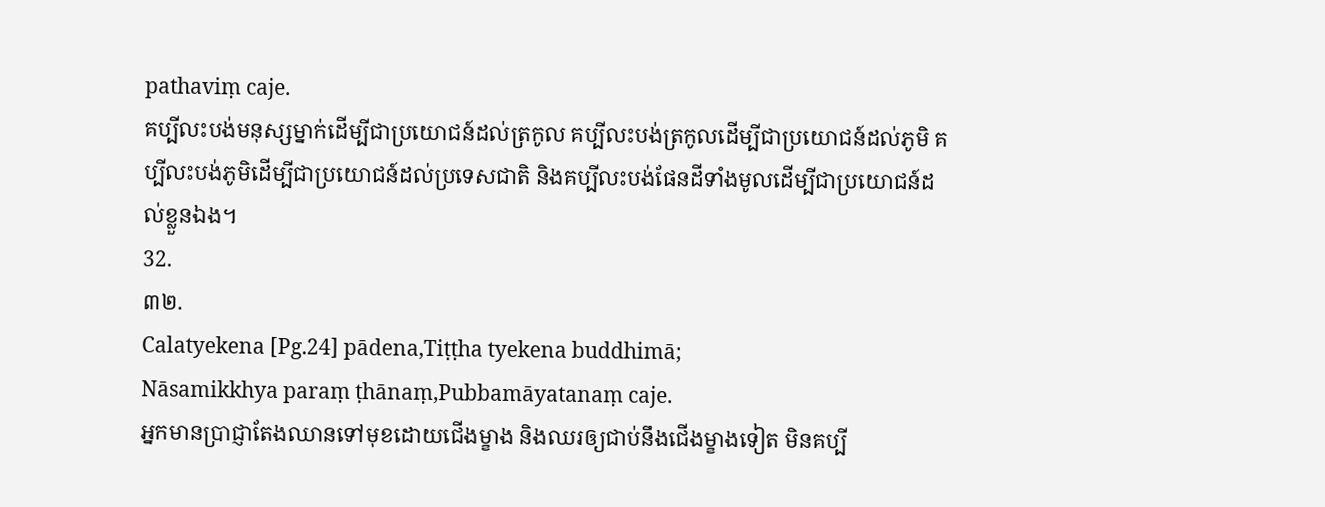pathaviṃ caje.
គប្បីលះបង់មនុស្សម្នាក់ដើម្បីជាប្រយោជន៍ដល់ត្រកូល គប្បីលះបង់ត្រកូលដើម្បីជាប្រយោជន៍ដល់ភូមិ គប្បីលះបង់ភូមិដើម្បីជាប្រយោជន៍ដល់ប្រទេសជាតិ និងគប្បីលះបង់ផែនដីទាំងមូលដើម្បីជាប្រយោជន៍ដល់ខ្លួនឯង។
32.
៣២.
Calatyekena [Pg.24] pādena,Tiṭṭha tyekena buddhimā;
Nāsamikkhya paraṃ ṭhānaṃ,Pubbamāyatanaṃ caje.
អ្នកមានប្រាជ្ញាតែងឈានទៅមុខដោយជើងម្ខាង និងឈរឲ្យជាប់នឹងជើងម្ខាងទៀត មិនគប្បី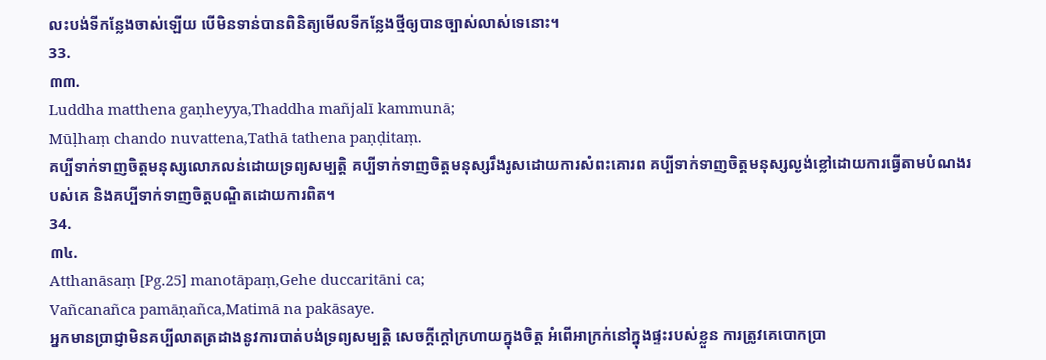លះបង់ទីកន្លែងចាស់ឡើយ បើមិនទាន់បានពិនិត្យមើលទីកន្លែងថ្មីឲ្យបានច្បាស់លាស់ទេនោះ។
33.
៣៣.
Luddha matthena gaṇheyya,Thaddha mañjalī kammunā;
Mūḷhaṃ chando nuvattena,Tathā tathena paṇḍitaṃ.
គប្បីទាក់ទាញចិត្តមនុស្សលោភលន់ដោយទ្រព្យសម្បត្តិ គប្បីទាក់ទាញចិត្តមនុស្សរឹងរូសដោយការសំពះគោរព គប្បីទាក់ទាញចិត្តមនុស្សល្ងង់ខ្លៅដោយការធ្វើតាមបំណងរបស់គេ និងគប្បីទាក់ទាញចិត្តបណ្ឌិតដោយការពិត។
34.
៣៤.
Atthanāsaṃ [Pg.25] manotāpaṃ,Gehe duccaritāni ca;
Vañcanañca pamāṇañca,Matimā na pakāsaye.
អ្នកមានប្រាជ្ញាមិនគប្បីលាតត្រដាងនូវការបាត់បង់ទ្រព្យសម្បត្តិ សេចក្ដីក្តៅក្រហាយក្នុងចិត្ត អំពើអាក្រក់នៅក្នុងផ្ទះរបស់ខ្លួន ការត្រូវគេបោកប្រា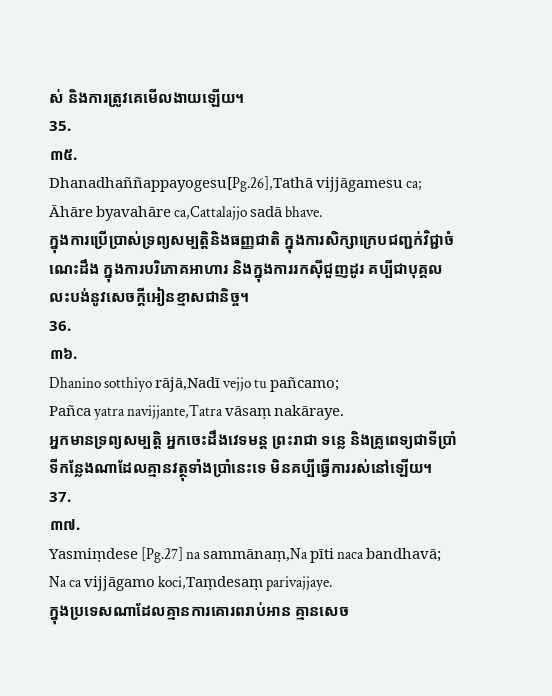ស់ និងការត្រូវគេមើលងាយឡើយ។
35.
៣៥.
Dhanadhaññappayogesu[Pg.26],Tathā vijjāgamesu ca;
Āhāre byavahāre ca,Cattalajjo sadā bhave.
ក្នុងការប្រើប្រាស់ទ្រព្យសម្បត្តិនិងធញ្ញជាតិ ក្នុងការសិក្សាក្រេបជញ្ជក់វិជ្ជាចំណេះដឹង ក្នុងការបរិភោគអាហារ និងក្នុងការរកស៊ីជួញដូរ គប្បីជាបុគ្គលលះបង់នូវសេចក្ដីអៀនខ្មាសជានិច្ច។
36.
៣៦.
Dhanino sotthiyo rājā,Nadī vejjo tu pañcamo;
Pañca yatra navijjante,Tatra vāsaṃ nakāraye.
អ្នកមានទ្រព្យសម្បត្តិ អ្នកចេះដឹងវេទមន្ត ព្រះរាជា ទន្លេ និងគ្រូពេទ្យជាទីប្រាំ ទីកន្លែងណាដែលគ្មានវត្ថុទាំងប្រាំនេះទេ មិនគប្បីធ្វើការរស់នៅឡើយ។
37.
៣៧.
Yasmiṃdese [Pg.27] na sammānaṃ,Na pīti naca bandhavā;
Na ca vijjāgamo koci,Taṃdesaṃ parivajjaye.
ក្នុងប្រទេសណាដែលគ្មានការគោរពរាប់អាន គ្មានសេច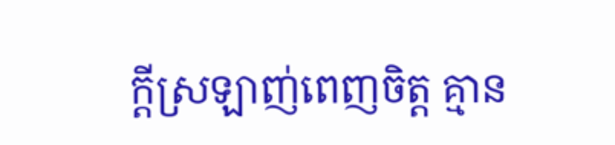ក្ដីស្រឡាញ់ពេញចិត្ត គ្មាន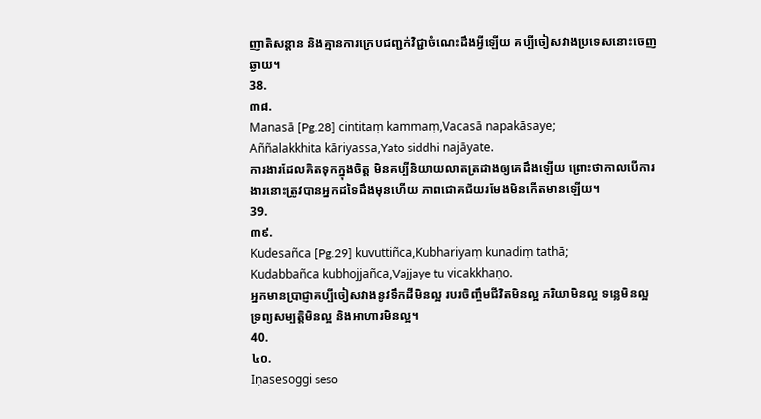ញាតិសន្តាន និងគ្មានការក្រេបជញ្ជក់វិជ្ជាចំណេះដឹងអ្វីឡើយ គប្បីចៀសវាងប្រទេសនោះចេញឆ្ងាយ។
38.
៣៨.
Manasā [Pg.28] cintitaṃ kammaṃ,Vacasā napakāsaye;
Aññalakkhita kāriyassa,Yato siddhi najāyate.
ការងារដែលគិតទុកក្នុងចិត្ត មិនគប្បីនិយាយលាតត្រដាងឲ្យគេដឹងឡើយ ព្រោះថាកាលបើការងារនោះត្រូវបានអ្នកដទៃដឹងមុនហើយ ភាពជោគជ័យរមែងមិនកើតមានឡើយ។
39.
៣៩.
Kudesañca [Pg.29] kuvuttiñca,Kubhariyaṃ kunadiṃ tathā;
Kudabbañca kubhojjañca,Vajjaye tu vicakkhaṇo.
អ្នកមានប្រាជ្ញាគប្បីចៀសវាងនូវទឹកដីមិនល្អ របរចិញ្ចឹមជីវិតមិនល្អ ភរិយាមិនល្អ ទន្លេមិនល្អ ទ្រព្យសម្បត្តិមិនល្អ និងអាហារមិនល្អ។
40.
៤០.
Iṇasesoggi seso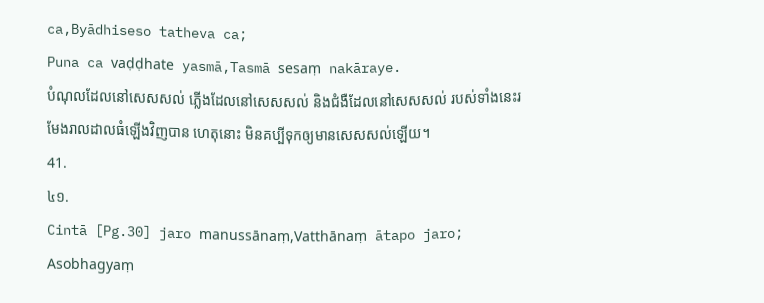ca,Byādhiseso tatheva ca;
Puna ca vaḍḍhate yasmā,Tasmā sesaṃ nakāraye.
បំណុលដែលនៅសេសសល់ ភ្លើងដែលនៅសេសសល់ និងជំងឺដែលនៅសេសសល់ របស់ទាំងនេះរមែងរាលដាលធំឡើងវិញបាន ហេតុនោះ មិនគប្បីទុកឲ្យមានសេសសល់ឡើយ។
41.
៤១.
Cintā [Pg.30] jaro manussānaṃ,Vatthānaṃ ātapo jaro;
Asobhagyaṃ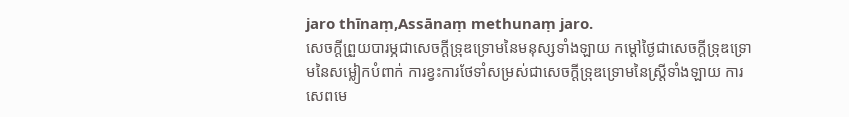jaro thīnaṃ,Assānaṃ methunaṃ jaro.
សេចក្ដីព្រួយបារម្ភជាសេចក្ដីទ្រុឌទ្រោមនៃមនុស្សទាំងឡាយ កម្ដៅថ្ងៃជាសេចក្ដីទ្រុឌទ្រោមនៃសម្លៀកបំពាក់ ការខ្វះការថែទាំសម្រស់ជាសេចក្ដីទ្រុឌទ្រោមនៃស្ត្រីទាំងឡាយ ការសេពមេ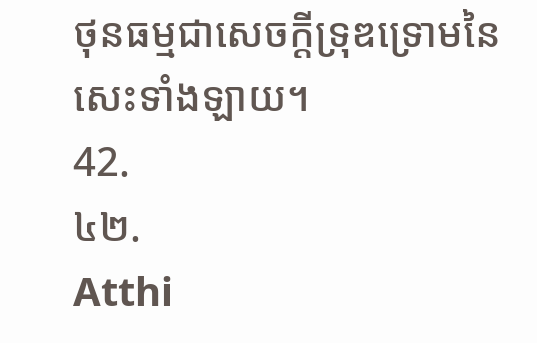ថុនធម្មជាសេចក្ដីទ្រុឌទ្រោមនៃសេះទាំងឡាយ។
42.
៤២.
Atthi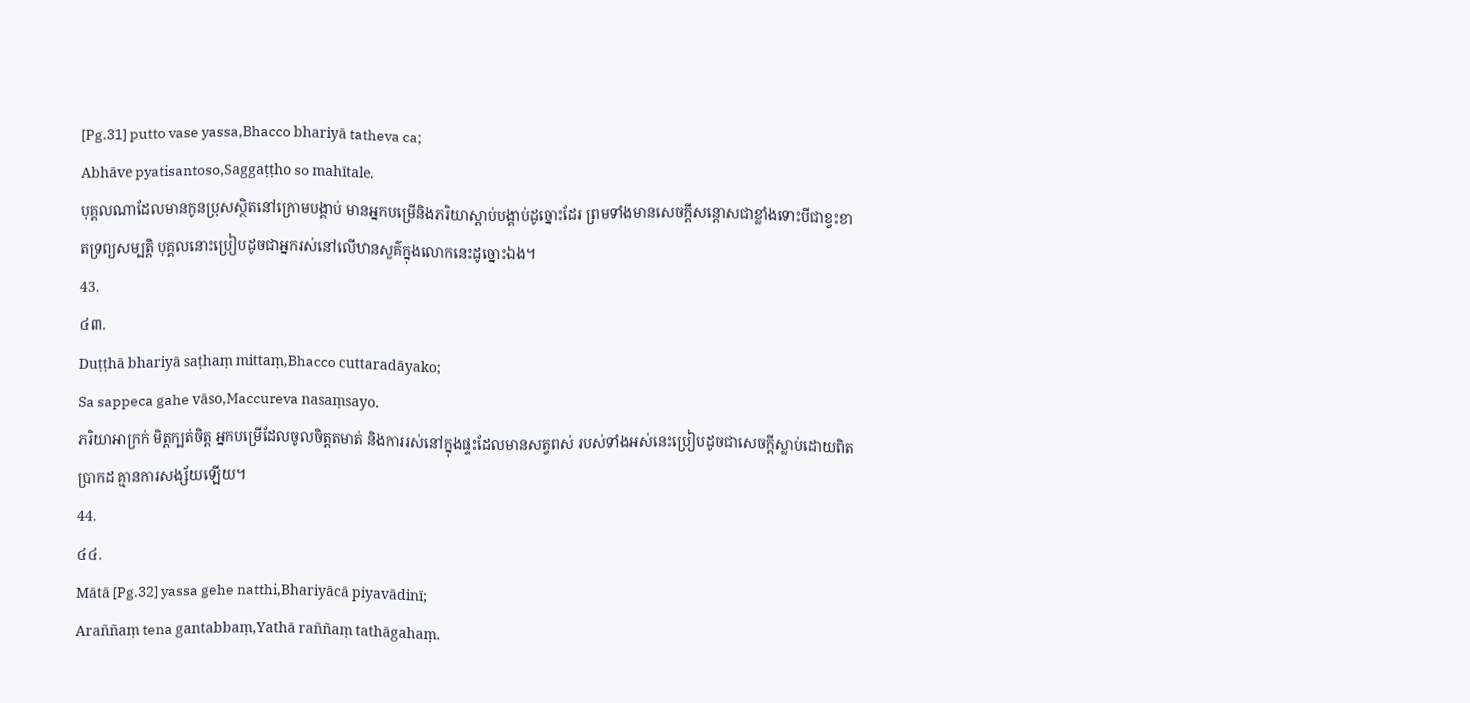[Pg.31] putto vase yassa,Bhacco bhariyā tatheva ca;
Abhāve pyatisantoso,Saggaṭṭho so mahītale.
បុគ្គលណាដែលមានកូនប្រុសស្ថិតនៅក្រោមបង្គាប់ មានអ្នកបម្រើនិងភរិយាស្តាប់បង្គាប់ដូច្នោះដែរ ព្រមទាំងមានសេចក្ដីសន្តោសជាខ្លាំងទោះបីជាខ្វះខាតទ្រព្យសម្បត្តិ បុគ្គលនោះប្រៀបដូចជាអ្នករស់នៅលើឋានសួគ៌ក្នុងលោកនេះដូច្នោះឯង។
43.
៤៣.
Duṭṭhā bhariyā saṭhaṃ mittaṃ,Bhacco cuttaradāyako;
Sa sappeca gahe vāso,Maccureva nasaṃsayo.
ភរិយាអាក្រក់ មិត្តក្បត់ចិត្ត អ្នកបម្រើដែលចូលចិត្តតមាត់ និងការរស់នៅក្នុងផ្ទះដែលមានសត្វពស់ របស់ទាំងអស់នេះប្រៀបដូចជាសេចក្ដីស្លាប់ដោយពិតប្រាកដ គ្មានការសង្ស័យឡើយ។
44.
៤៤.
Mātā [Pg.32] yassa gehe natthi,Bhariyācā piyavādinī;
Araññaṃ tena gantabbaṃ,Yathā raññaṃ tathāgahaṃ.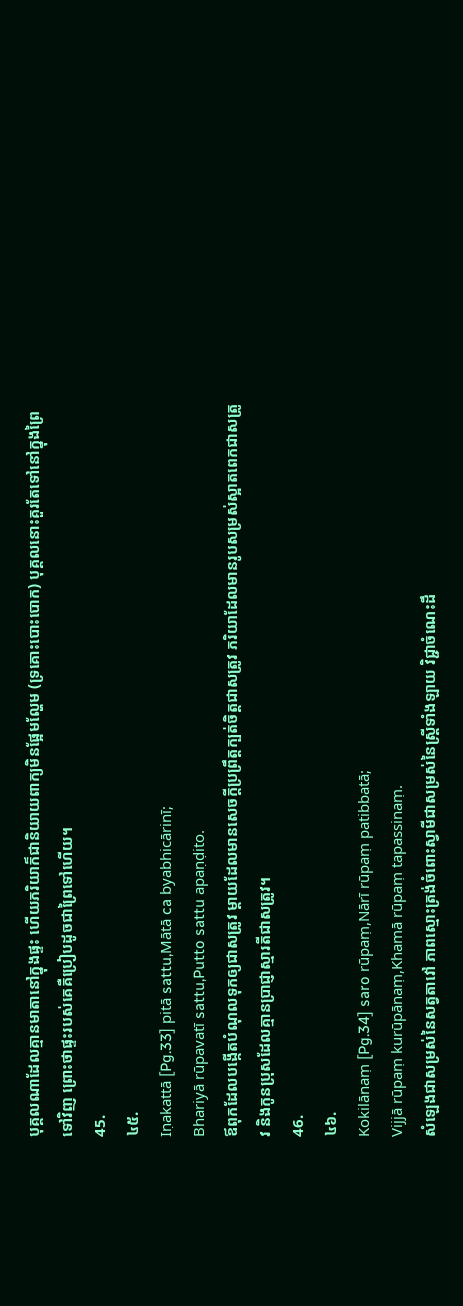បុគ្គលណាដែលគ្មានមាតានៅក្នុងផ្ទះ ហើយភរិយាក៏ជានិយាយពាក្យមិនផ្អែមល្ហែម (ទ្រគោះបោះបោក) បុគ្គលនោះគួរតែទៅនៅក្នុងព្រៃទៅវិញ ព្រោះថាផ្ទះរបស់គេគឺប្រៀបដូចជាព្រៃទៅហើយ។
45.
៤៥.
Iṇakattā [Pg.33] pitā sattu,Mātā ca byabhicārinī;
Bhariyā rūpavatī sattu,Putto sattu apaṇḍito.
ឪពុកដែលបង្កើតបំណុលទុកឲ្យជាសត្រូវ ម្តាយដែលមានសេចក្តីប្រព្រឹត្តក្បត់ចិត្តជាសត្រូវ ភរិយាដែលមានរូបសម្រស់ស្អាតពេកជាសត្រូវ និងកូនប្រុសដែលគ្មានប្រាជ្ញាស្មារតីជាសត្រូវ។
46.
៤៦.
Kokilānaṃ [Pg.34] saro rūpaṃ,Nārī rūpaṃ patibbatā;
Vijjā rūpaṃ kurūpānaṃ,Khamā rūpaṃ tapassinaṃ.
សំឡេងជាសម្រស់នៃសត្វតាវៅ ភាពស្មោះត្រង់ចំពោះស្វាមីជាសម្រស់នៃស្ត្រីទាំងឡាយ វិជ្ជាចំណេះដឹ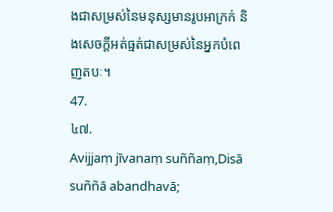ងជាសម្រស់នៃមនុស្សមានរូបអាក្រក់ និងសេចក្ដីអត់ធ្មត់ជាសម្រស់នៃអ្នកបំពេញតបៈ។
47.
៤៧.
Avijjaṃ jīvanaṃ suññaṃ,Disā suññā abandhavā;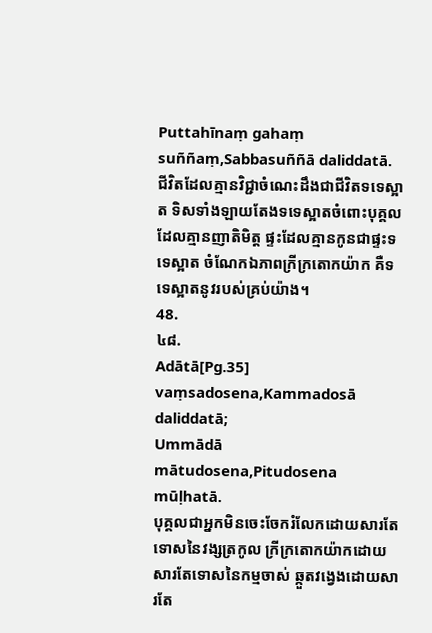Puttahīnaṃ gahaṃ suññaṃ,Sabbasuññā daliddatā.
ជីវិតដែលគ្មានវិជ្ជាចំណេះដឹងជាជីវិតទទេស្អាត ទិសទាំងឡាយតែងទទេស្អាតចំពោះបុគ្គលដែលគ្មានញាតិមិត្ត ផ្ទះដែលគ្មានកូនជាផ្ទះទទេស្អាត ចំណែកឯភាពក្រីក្រតោកយ៉ាក គឺទទេស្អាតនូវរបស់គ្រប់យ៉ាង។
48.
៤៨.
Adātā[Pg.35] vaṃsadosena,Kammadosā daliddatā;
Ummādā mātudosena,Pitudosena mūḷhatā.
បុគ្គលជាអ្នកមិនចេះចែករំលែកដោយសារតែទោសនៃវង្សត្រកូល ក្រីក្រតោកយ៉ាកដោយសារតែទោសនៃកម្មចាស់ ឆ្កួតវង្វេងដោយសារតែ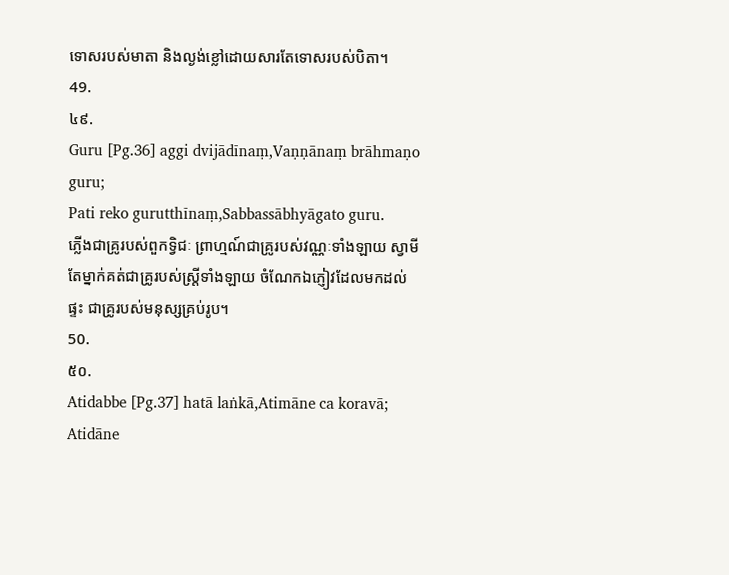ទោសរបស់មាតា និងល្ងង់ខ្លៅដោយសារតែទោសរបស់បិតា។
49.
៤៩.
Guru [Pg.36] aggi dvijādīnaṃ,Vaṇṇānaṃ brāhmaṇo guru;
Pati reko gurutthīnaṃ,Sabbassābhyāgato guru.
ភ្លើងជាគ្រូរបស់ពួកទ្វិជៈ ព្រាហ្មណ៍ជាគ្រូរបស់វណ្ណៈទាំងឡាយ ស្វាមីតែម្នាក់គត់ជាគ្រូរបស់ស្ត្រីទាំងឡាយ ចំណែកឯភ្ញៀវដែលមកដល់ផ្ទះ ជាគ្រូរបស់មនុស្សគ្រប់រូប។
50.
៥០.
Atidabbe [Pg.37] hatā laṅkā,Atimāne ca koravā;
Atidāne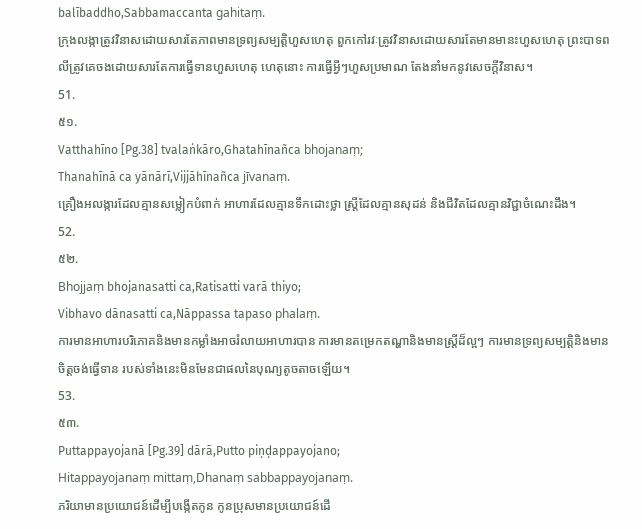balībaddho,Sabbamaccanta gahitaṃ.
ក្រុងលង្កាត្រូវវិនាសដោយសារតែភាពមានទ្រព្យសម្បត្តិហួសហេតុ ពួកកៅរវៈត្រូវវិនាសដោយសារតែមានមានះហួសហេតុ ព្រះបាទពលីត្រូវគេចងដោយសារតែការធ្វើទានហួសហេតុ ហេតុនោះ ការធ្វើអ្វីៗហួសប្រមាណ តែងនាំមកនូវសេចក្ដីវិនាស។
51.
៥១.
Vatthahīno [Pg.38] tvalaṅkāro,Ghatahīnañca bhojanaṃ;
Thanahīnā ca yānārī,Vijjāhīnañca jīvanaṃ.
គ្រឿងអលង្ការដែលគ្មានសម្លៀកបំពាក់ អាហារដែលគ្មានទឹកដោះថ្លា ស្ត្រីដែលគ្មានសុដន់ និងជីវិតដែលគ្មានវិជ្ជាចំណេះដឹង។
52.
៥២.
Bhojjaṃ bhojanasatti ca,Ratisatti varā thiyo;
Vibhavo dānasatti ca,Nāppassa tapaso phalaṃ.
ការមានអាហារបរិភោគនិងមានកម្លាំងអាចរំលាយអាហារបាន ការមានតម្រេកតណ្ហានិងមានស្ត្រីដ៏ល្អៗ ការមានទ្រព្យសម្បត្តិនិងមានចិត្តចង់ធ្វើទាន របស់ទាំងនេះមិនមែនជាផលនៃបុណ្យតូចតាចឡើយ។
53.
៥៣.
Puttappayojanā [Pg.39] dārā,Putto piṇḍappayojano;
Hitappayojanaṃ mittaṃ,Dhanaṃ sabbappayojanaṃ.
ភរិយាមានប្រយោជន៍ដើម្បីបង្កើតកូន កូនប្រុសមានប្រយោជន៍ដើ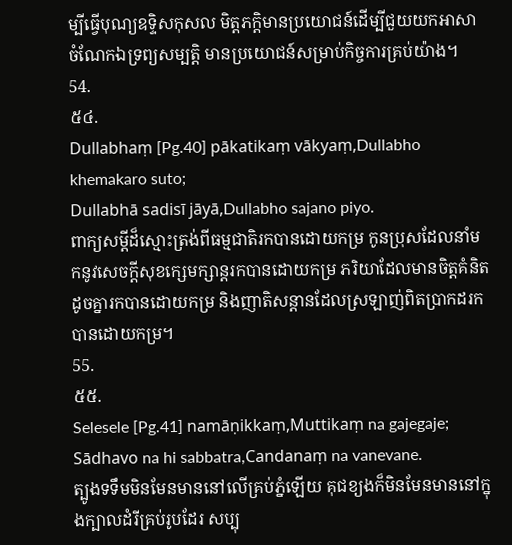ម្បីធ្វើបុណ្យឧទ្ទិសកុសល មិត្តភក្តិមានប្រយោជន៍ដើម្បីជួយយកអាសា ចំណែកឯទ្រព្យសម្បត្តិ មានប្រយោជន៍សម្រាប់កិច្ចការគ្រប់យ៉ាង។
54.
៥៤.
Dullabhaṃ [Pg.40] pākatikaṃ vākyaṃ,Dullabho khemakaro suto;
Dullabhā sadisī jāyā,Dullabho sajano piyo.
ពាក្យសម្តីដ៏ស្មោះត្រង់ពីធម្មជាតិរកបានដោយកម្រ កូនប្រុសដែលនាំមកនូវសេចក្ដីសុខក្សេមក្សាន្តរកបានដោយកម្រ ភរិយាដែលមានចិត្តគំនិតដូចគ្នារកបានដោយកម្រ និងញាតិសន្តានដែលស្រឡាញ់ពិតប្រាកដរកបានដោយកម្រ។
55.
៥៥.
Selesele [Pg.41] namāṇikkaṃ,Muttikaṃ na gajegaje;
Sādhavo na hi sabbatra,Candanaṃ na vanevane.
ត្បូងទទឹមមិនមែនមាននៅលើគ្រប់ភ្នំឡើយ គុជខ្យងក៏មិនមែនមាននៅក្នុងក្បាលដំរីគ្រប់រូបដែរ សប្បុ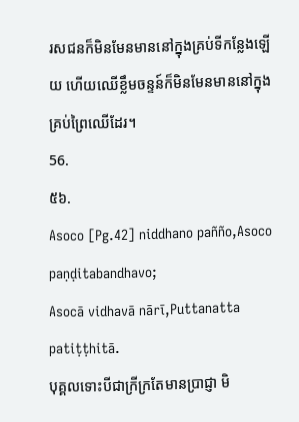រសជនក៏មិនមែនមាននៅក្នុងគ្រប់ទីកន្លែងឡើយ ហើយឈើខ្លឹមចន្ទន៍ក៏មិនមែនមាននៅក្នុងគ្រប់ព្រៃឈើដែរ។
56.
៥៦.
Asoco [Pg.42] niddhano pañño,Asoco paṇḍitabandhavo;
Asocā vidhavā nārī,Puttanatta patiṭṭhitā.
បុគ្គលទោះបីជាក្រីក្រតែមានប្រាជ្ញា មិ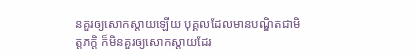នគួរឲ្យសោកស្តាយឡើយ បុគ្គលដែលមានបណ្ឌិតជាមិត្តភក្តិ ក៏មិនគួរឲ្យសោកស្តាយដែរ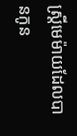ស្ត្រីមេម៉ាយដែលបានកូន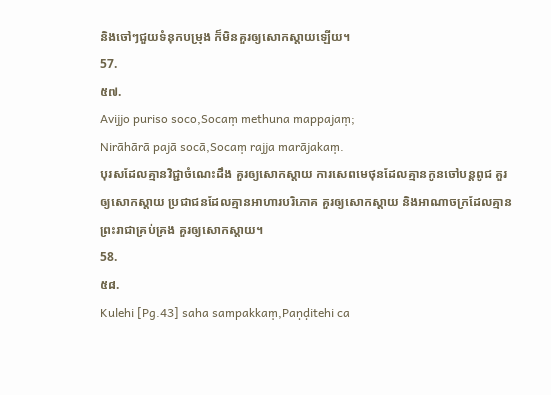និងចៅៗជួយទំនុកបម្រុង ក៏មិនគួរឲ្យសោកស្តាយឡើយ។
57.
៥៧.
Avijjo puriso soco,Socaṃ methuna mappajaṃ;
Nirāhārā pajā socā,Socaṃ rajja marājakaṃ.
បុរសដែលគ្មានវិជ្ជាចំណេះដឹង គួរឲ្យសោកស្តាយ ការសេពមេថុនដែលគ្មានកូនចៅបន្តពូជ គួរឲ្យសោកស្តាយ ប្រជាជនដែលគ្មានអាហារបរិភោគ គួរឲ្យសោកស្តាយ និងអាណាចក្រដែលគ្មានព្រះរាជាគ្រប់គ្រង គួរឲ្យសោកស្តាយ។
58.
៥៨.
Kulehi [Pg.43] saha sampakkaṃ,Paṇḍitehi ca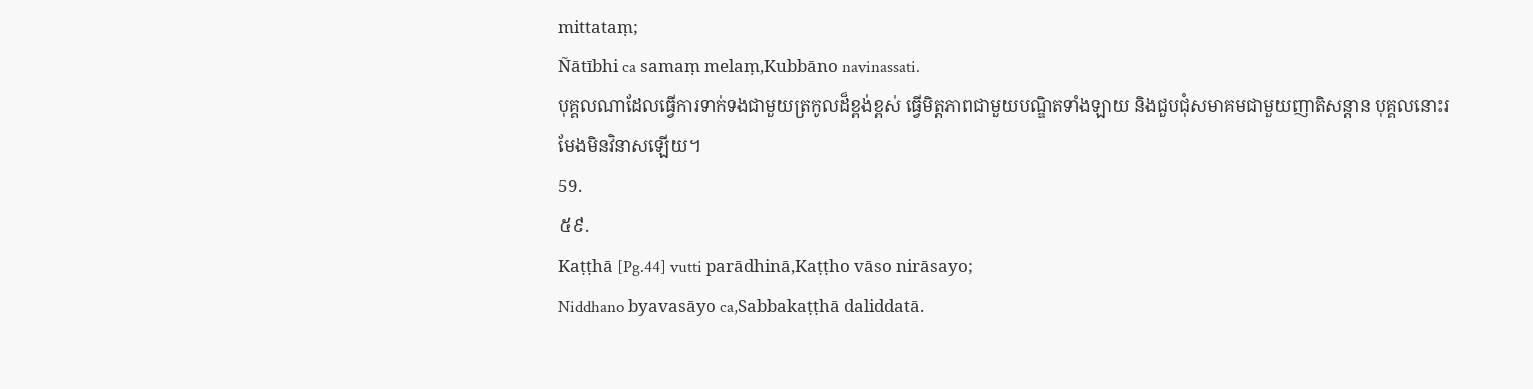mittataṃ;
Ñātībhi ca samaṃ melaṃ,Kubbāno navinassati.
បុគ្គលណាដែលធ្វើការទាក់ទងជាមួយត្រកូលដ៏ខ្ពង់ខ្ពស់ ធ្វើមិត្តភាពជាមួយបណ្ឌិតទាំងឡាយ និងជួបជុំសមាគមជាមួយញាតិសន្តាន បុគ្គលនោះរមែងមិនវិនាសឡើយ។
59.
៥៩.
Kaṭṭhā [Pg.44] vutti parādhinā,Kaṭṭho vāso nirāsayo;
Niddhano byavasāyo ca,Sabbakaṭṭhā daliddatā.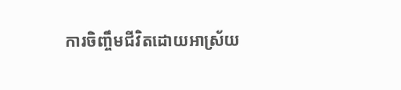ការចិញ្ចឹមជីវិតដោយអាស្រ័យ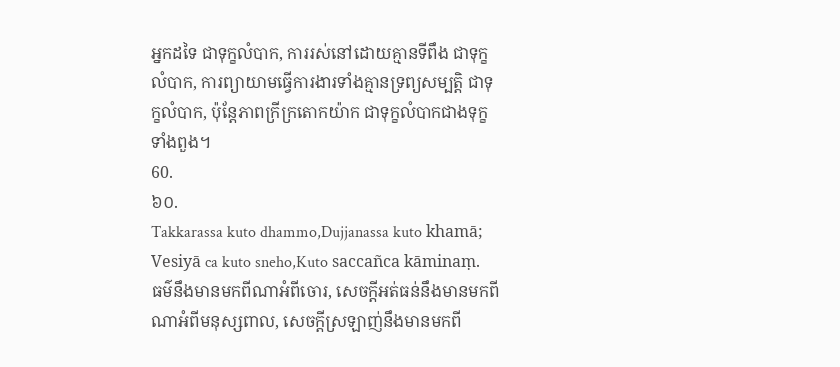អ្នកដទៃ ជាទុក្ខលំបាក, ការរស់នៅដោយគ្មានទីពឹង ជាទុក្ខលំបាក, ការព្យាយាមធ្វើការងារទាំងគ្មានទ្រព្យសម្បត្តិ ជាទុក្ខលំបាក, ប៉ុន្តែភាពក្រីក្រតោកយ៉ាក ជាទុក្ខលំបាកជាងទុក្ខទាំងពួង។
60.
៦០.
Takkarassa kuto dhammo,Dujjanassa kuto khamā;
Vesiyā ca kuto sneho,Kuto saccañca kāminaṃ.
ធម៌នឹងមានមកពីណាអំពីចោរ, សេចក្តីអត់ធន់នឹងមានមកពីណាអំពីមនុស្សពាល, សេចក្តីស្រឡាញ់នឹងមានមកពី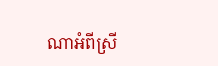ណាអំពីស្រី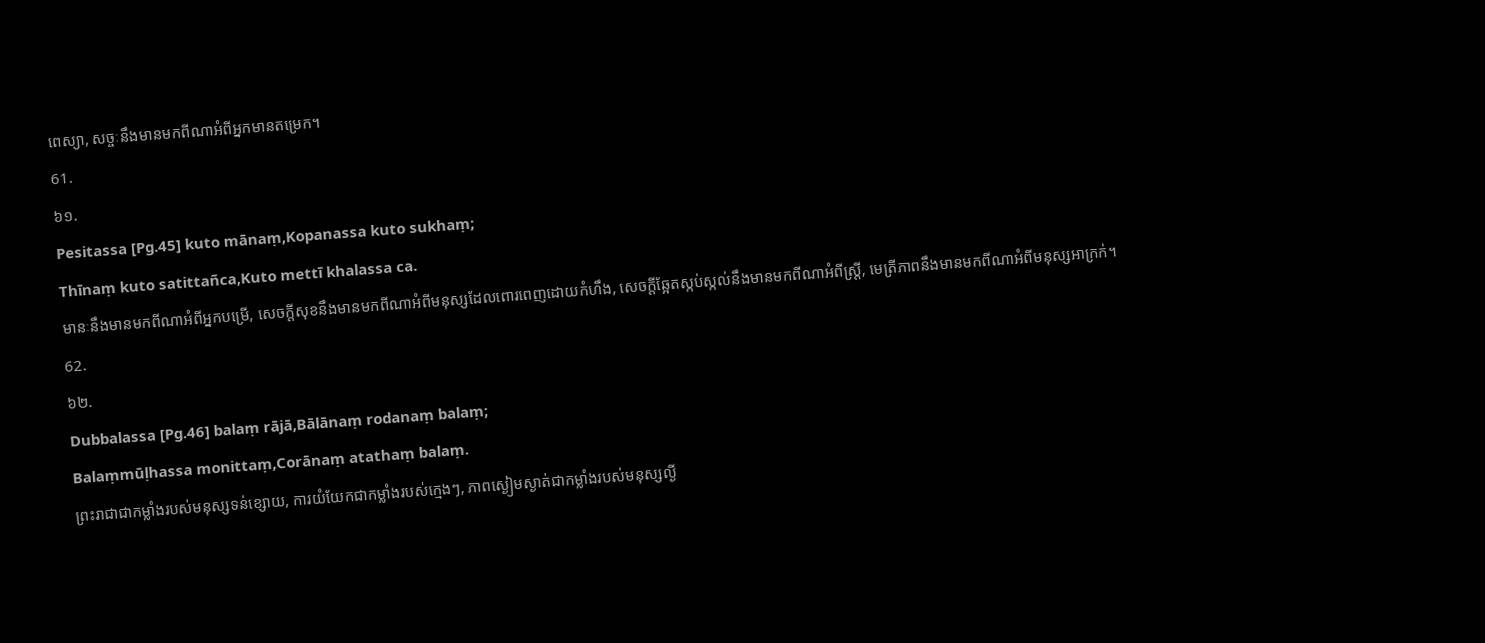ពេស្យា, សច្ចៈនឹងមានមកពីណាអំពីអ្នកមានតម្រេក។
61.
៦១.
Pesitassa [Pg.45] kuto mānaṃ,Kopanassa kuto sukhaṃ;
Thīnaṃ kuto satittañca,Kuto mettī khalassa ca.
មានៈនឹងមានមកពីណាអំពីអ្នកបម្រើ, សេចក្តីសុខនឹងមានមកពីណាអំពីមនុស្សដែលពោរពេញដោយកំហឹង, សេចក្តីឆ្អែតស្កប់ស្កល់នឹងមានមកពីណាអំពីស្ត្រី, មេត្រីភាពនឹងមានមកពីណាអំពីមនុស្សអាក្រក់។
62.
៦២.
Dubbalassa [Pg.46] balaṃ rājā,Bālānaṃ rodanaṃ balaṃ;
Balaṃmūḷhassa monittaṃ,Corānaṃ atathaṃ balaṃ.
ព្រះរាជាជាកម្លាំងរបស់មនុស្សទន់ខ្សោយ, ការយំយែកជាកម្លាំងរបស់ក្មេងៗ, ភាពស្ងៀមស្ងាត់ជាកម្លាំងរបស់មនុស្សល្ងី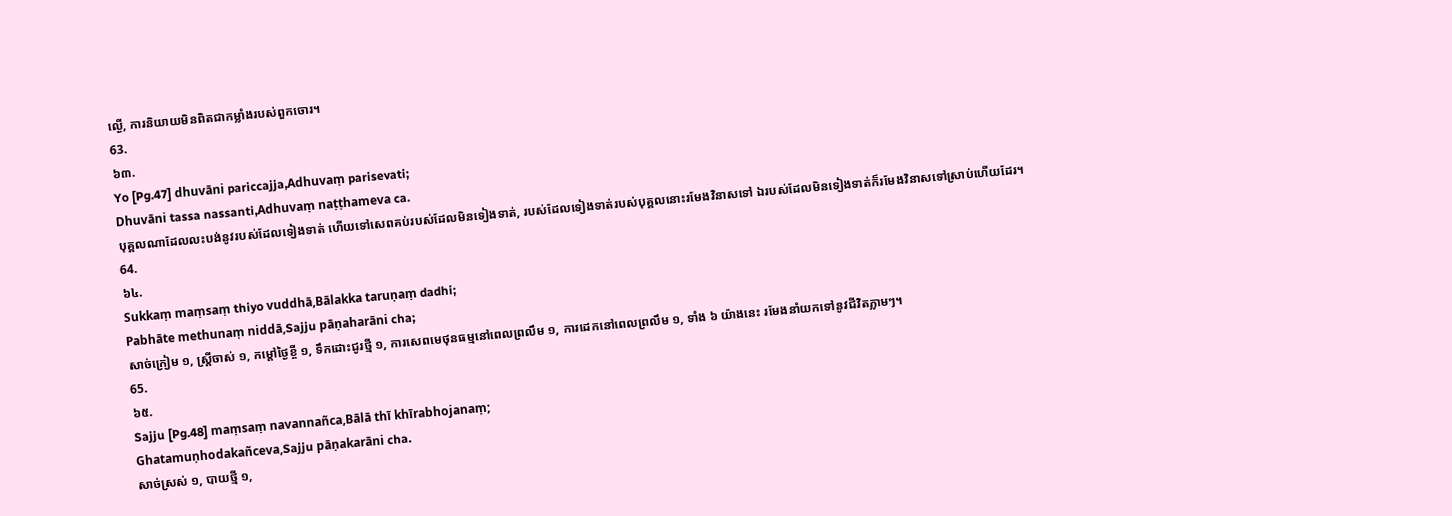ល្ងើ, ការនិយាយមិនពិតជាកម្លាំងរបស់ពួកចោរ។
63.
៦៣.
Yo [Pg.47] dhuvāni pariccajja,Adhuvaṃ parisevati;
Dhuvāni tassa nassanti,Adhuvaṃ naṭṭhameva ca.
បុគ្គលណាដែលលះបង់នូវរបស់ដែលទៀងទាត់ ហើយទៅសេពគប់របស់ដែលមិនទៀងទាត់, របស់ដែលទៀងទាត់របស់បុគ្គលនោះរមែងវិនាសទៅ ឯរបស់ដែលមិនទៀងទាត់ក៏រមែងវិនាសទៅស្រាប់ហើយដែរ។
64.
៦៤.
Sukkaṃ maṃsaṃ thiyo vuddhā,Bālakka taruṇaṃ dadhi;
Pabhāte methunaṃ niddā,Sajju pāṇaharāni cha;
សាច់ក្រៀម ១, ស្ត្រីចាស់ ១, កម្តៅថ្ងៃខ្ចី ១, ទឹកដោះជូរថ្មី ១, ការសេពមេថុនធម្មនៅពេលព្រលឹម ១, ការដេកនៅពេលព្រលឹម ១, ទាំង ៦ យ៉ាងនេះ រមែងនាំយកទៅនូវជីវិតភ្លាមៗ។
65.
៦៥.
Sajju [Pg.48] maṃsaṃ navannañca,Bālā thī khīrabhojanaṃ;
Ghatamuṇhodakañceva,Sajju pāṇakarāni cha.
សាច់ស្រស់ ១, បាយថ្មី ១,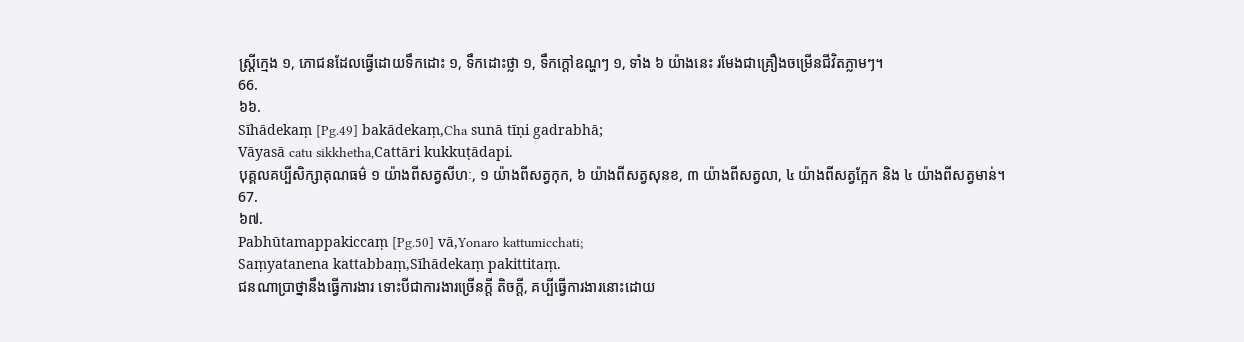ស្ត្រីក្មេង ១, ភោជនដែលធ្វើដោយទឹកដោះ ១, ទឹកដោះថ្លា ១, ទឹកក្តៅឧណ្ហៗ ១, ទាំង ៦ យ៉ាងនេះ រមែងជាគ្រឿងចម្រើនជីវិតភ្លាមៗ។
66.
៦៦.
Sīhādekaṃ [Pg.49] bakādekaṃ,Cha sunā tīṇi gadrabhā;
Vāyasā catu sikkhetha,Cattāri kukkuṭādapi.
បុគ្គលគប្បីសិក្សាគុណធម៌ ១ យ៉ាងពីសត្វសីហៈ, ១ យ៉ាងពីសត្វកុក, ៦ យ៉ាងពីសត្វសុនខ, ៣ យ៉ាងពីសត្វលា, ៤ យ៉ាងពីសត្វក្អែក និង ៤ យ៉ាងពីសត្វមាន់។
67.
៦៧.
Pabhūtamappakiccaṃ [Pg.50] vā,Yonaro kattumicchati;
Saṃyatanena kattabbaṃ,Sīhādekaṃ pakittitaṃ.
ជនណាប្រាថ្នានឹងធ្វើការងារ ទោះបីជាការងារច្រើនក្តី តិចក្តី, គប្បីធ្វើការងារនោះដោយ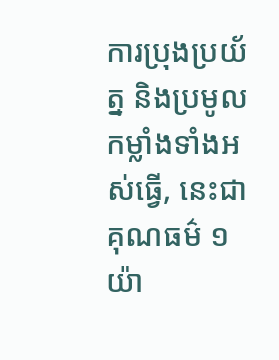ការប្រុងប្រយ័ត្ន និងប្រមូលកម្លាំងទាំងអស់ធ្វើ, នេះជាគុណធម៌ ១ យ៉ា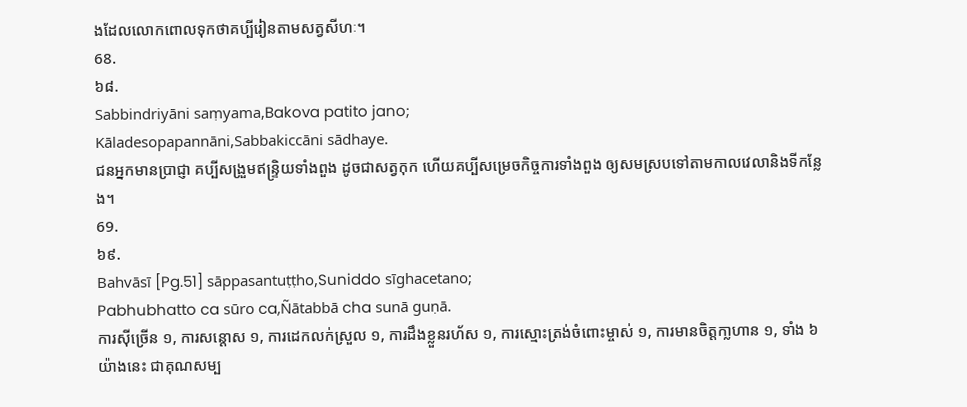ងដែលលោកពោលទុកថាគប្បីរៀនតាមសត្វសីហៈ។
68.
៦៨.
Sabbindriyāni saṃyama,Bakova patito jano;
Kāladesopapannāni,Sabbakiccāni sādhaye.
ជនអ្នកមានប្រាជ្ញា គប្បីសង្រួមឥន្ទ្រិយទាំងពួង ដូចជាសត្វកុក ហើយគប្បីសម្រេចកិច្ចការទាំងពួង ឲ្យសមស្របទៅតាមកាលវេលានិងទីកន្លែង។
69.
៦៩.
Bahvāsī [Pg.51] sāppasantuṭṭho,Suniddo sīghacetano;
Pabhubhatto ca sūro ca,Ñātabbā cha sunā guṇā.
ការស៊ីច្រើន ១, ការសន្ដោស ១, ការដេកលក់ស្រួល ១, ការដឹងខ្លួនរហ័ស ១, ការស្មោះត្រង់ចំពោះម្ចាស់ ១, ការមានចិត្តកា្លហាន ១, ទាំង ៦ យ៉ាងនេះ ជាគុណសម្ប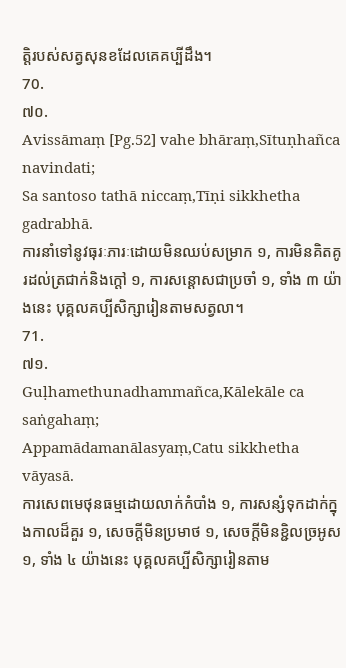ត្តិរបស់សត្វសុនខដែលគេគប្បីដឹង។
70.
៧០.
Avissāmaṃ [Pg.52] vahe bhāraṃ,Sītuṇhañca navindati;
Sa santoso tathā niccaṃ,Tīṇi sikkhetha gadrabhā.
ការនាំទៅនូវធុរៈភារៈដោយមិនឈប់សម្រាក ១, ការមិនគិតគូរដល់ត្រជាក់និងក្តៅ ១, ការសន្ដោសជាប្រចាំ ១, ទាំង ៣ យ៉ាងនេះ បុគ្គលគប្បីសិក្សារៀនតាមសត្វលា។
71.
៧១.
Guḷhamethunadhammañca,Kālekāle ca saṅgahaṃ;
Appamādamanālasyaṃ,Catu sikkhetha vāyasā.
ការសេពមេថុនធម្មដោយលាក់កំបាំង ១, ការសន្សំទុកដាក់ក្នុងកាលដ៏គួរ ១, សេចក្តីមិនប្រមាថ ១, សេចក្តីមិនខ្ជិលច្រអូស ១, ទាំង ៤ យ៉ាងនេះ បុគ្គលគប្បីសិក្សារៀនតាម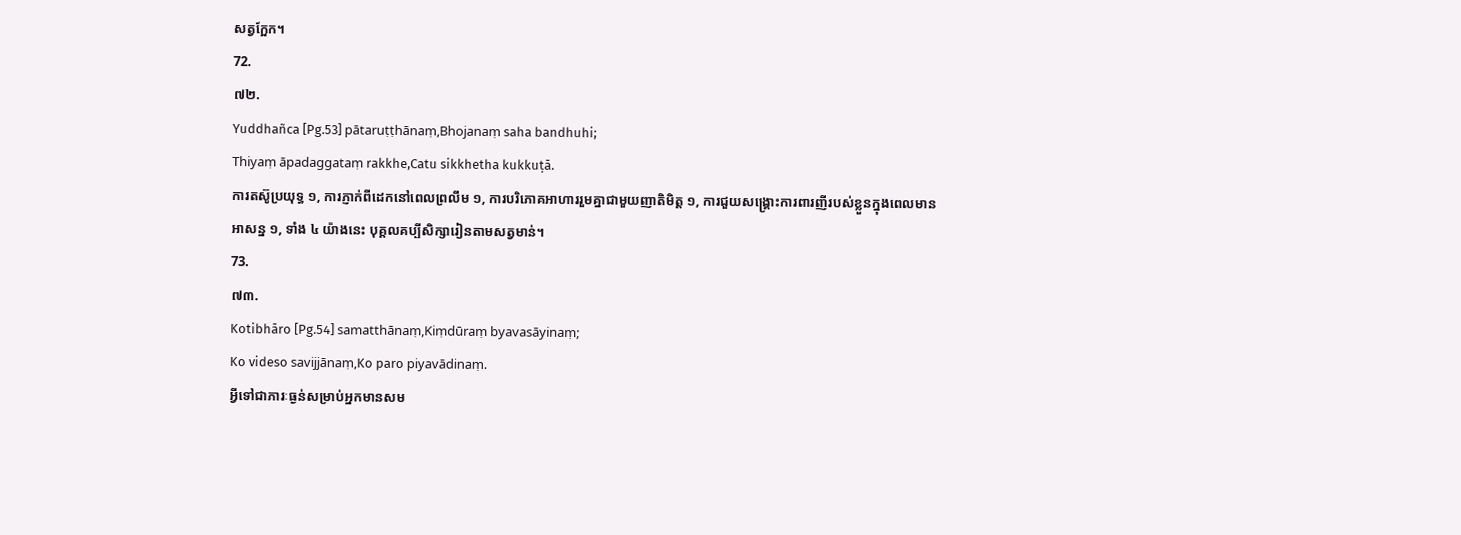សត្វក្អែក។
72.
៧២.
Yuddhañca [Pg.53] pātaruṭṭhānaṃ,Bhojanaṃ saha bandhuhi;
Thiyaṃ āpadaggataṃ rakkhe,Catu sikkhetha kukkuṭā.
ការតស៊ូប្រយុទ្ធ ១, ការភ្ញាក់ពីដេកនៅពេលព្រលឹម ១, ការបរិភោគអាហាររួមគ្នាជាមួយញាតិមិត្ត ១, ការជួយសង្គ្រោះការពារញីរបស់ខ្លួនក្នុងពេលមានអាសន្ន ១, ទាំង ៤ យ៉ាងនេះ បុគ្គលគប្បីសិក្សារៀនតាមសត្វមាន់។
73.
៧៣.
Kotibhāro [Pg.54] samatthānaṃ,Kiṃdūraṃ byavasāyinaṃ;
Ko videso savijjānaṃ,Ko paro piyavādinaṃ.
អ្វីទៅជាភារៈធ្ងន់សម្រាប់អ្នកមានសម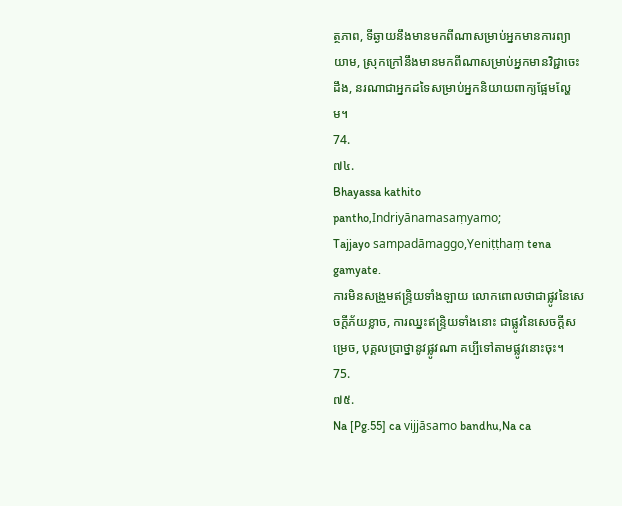ត្ថភាព, ទីឆ្ងាយនឹងមានមកពីណាសម្រាប់អ្នកមានការព្យាយាម, ស្រុកក្រៅនឹងមានមកពីណាសម្រាប់អ្នកមានវិជ្ជាចេះដឹង, នរណាជាអ្នកដទៃសម្រាប់អ្នកនិយាយពាក្យផ្អែមល្ហែម។
74.
៧៤.
Bhayassa kathito pantho,Indriyānamasaṃyamo;
Tajjayo sampadāmaggo,Yeniṭṭhaṃ tena gamyate.
ការមិនសង្រួមឥន្ទ្រិយទាំងឡាយ លោកពោលថាជាផ្លូវនៃសេចក្តីភ័យខ្លាច, ការឈ្នះឥន្ទ្រិយទាំងនោះ ជាផ្លូវនៃសេចក្តីសម្រេច, បុគ្គលប្រាថ្នានូវផ្លូវណា គប្បីទៅតាមផ្លូវនោះចុះ។
75.
៧៥.
Na [Pg.55] ca vijjāsamo bandhu,Na ca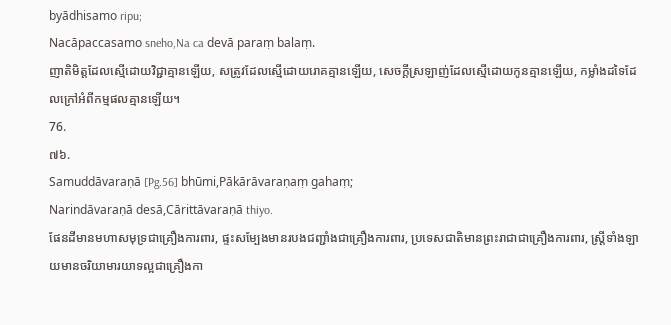byādhisamo ripu;
Nacāpaccasamo sneho,Na ca devā paraṃ balaṃ.
ញាតិមិត្តដែលស្មើដោយវិជ្ជាគ្មានឡើយ, សត្រូវដែលស្មើដោយរោគគ្មានឡើយ, សេចក្តីស្រឡាញ់ដែលស្មើដោយកូនគ្មានឡើយ, កម្លាំងដទៃដែលក្រៅអំពីកម្មផលគ្មានឡើយ។
76.
៧៦.
Samuddāvaraṇā [Pg.56] bhūmi,Pākārāvaraṇaṃ gahaṃ;
Narindāvaraṇā desā,Cārittāvaraṇā thiyo.
ផែនដីមានមហាសមុទ្រជាគ្រឿងការពារ, ផ្ទះសម្បែងមានរបងជញ្ជាំងជាគ្រឿងការពារ, ប្រទេសជាតិមានព្រះរាជាជាគ្រឿងការពារ, ស្ត្រីទាំងឡាយមានចរិយាមារយាទល្អជាគ្រឿងកា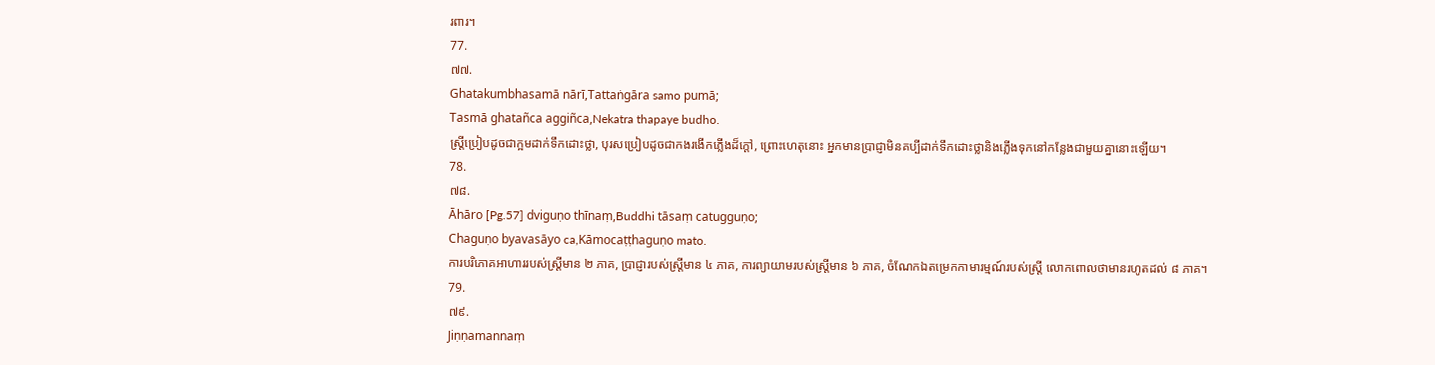រពារ។
77.
៧៧.
Ghatakumbhasamā nārī,Tattaṅgāra samo pumā;
Tasmā ghatañca aggiñca,Nekatra thapaye budho.
ស្ត្រីប្រៀបដូចជាក្អមដាក់ទឹកដោះថ្លា, បុរសប្រៀបដូចជាកងរងើកភ្លើងដ៏ក្តៅ, ព្រោះហេតុនោះ អ្នកមានប្រាជ្ញាមិនគប្បីដាក់ទឹកដោះថ្លានិងភ្លើងទុកនៅកន្លែងជាមួយគ្នានោះឡើយ។
78.
៧៨.
Āhāro [Pg.57] dviguṇo thīnaṃ,Buddhi tāsaṃ catugguṇo;
Chaguṇo byavasāyo ca,Kāmocaṭṭhaguṇo mato.
ការបរិភោគអាហាររបស់ស្ត្រីមាន ២ ភាគ, ប្រាជ្ញារបស់ស្ត្រីមាន ៤ ភាគ, ការព្យាយាមរបស់ស្ត្រីមាន ៦ ភាគ, ចំណែកឯតម្រេកកាមារម្មណ៍របស់ស្ត្រី លោកពោលថាមានរហូតដល់ ៨ ភាគ។
79.
៧៩.
Jiṇṇamannaṃ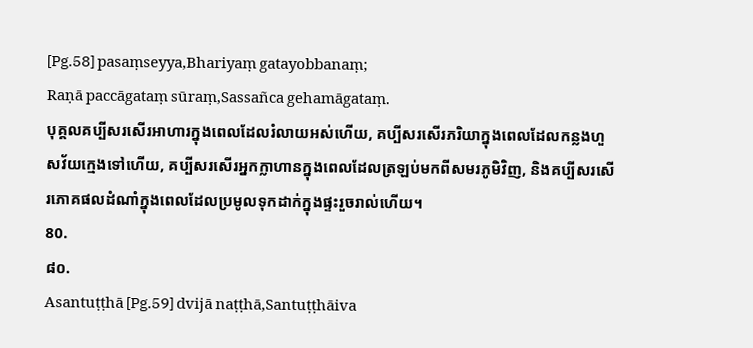[Pg.58] pasaṃseyya,Bhariyaṃ gatayobbanaṃ;
Raṇā paccāgataṃ sūraṃ,Sassañca gehamāgataṃ.
បុគ្គលគប្បីសរសើរអាហារក្នុងពេលដែលរំលាយអស់ហើយ, គប្បីសរសើរភរិយាក្នុងពេលដែលកន្លងហួសវ័យក្មេងទៅហើយ, គប្បីសរសើរអ្នកក្លាហានក្នុងពេលដែលត្រឡប់មកពីសមរភូមិវិញ, និងគប្បីសរសើរភោគផលដំណាំក្នុងពេលដែលប្រមូលទុកដាក់ក្នុងផ្ទះរួចរាល់ហើយ។
80.
៨០.
Asantuṭṭhā [Pg.59] dvijā naṭṭhā,Santuṭṭhāiva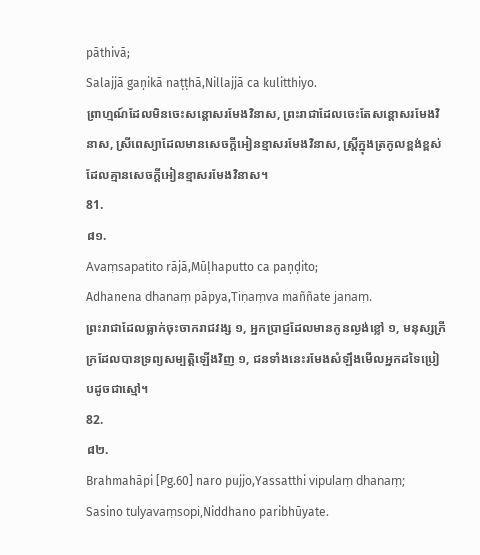pāthivā;
Salajjā gaṇikā naṭṭhā,Nillajjā ca kulitthiyo.
ព្រាហ្មណ៍ដែលមិនចេះសន្ដោសរមែងវិនាស, ព្រះរាជាដែលចេះតែសន្ដោសរមែងវិនាស, ស្រីពេស្យាដែលមានសេចក្តីអៀនខ្មាសរមែងវិនាស, ស្ត្រីក្នុងត្រកូលខ្ពង់ខ្ពស់ដែលគ្មានសេចក្តីអៀនខ្មាសរមែងវិនាស។
81.
៨១.
Avaṃsapatito rājā,Mūḷhaputto ca paṇḍito;
Adhanena dhanaṃ pāpya,Tiṇaṃva maññate janaṃ.
ព្រះរាជាដែលធ្លាក់ចុះចាករាជវង្ស ១, អ្នកប្រាជ្ញដែលមានកូនល្ងង់ខ្លៅ ១, មនុស្សក្រីក្រដែលបានទ្រព្យសម្បត្តិឡើងវិញ ១, ជនទាំងនេះរមែងសំឡឹងមើលអ្នកដទៃប្រៀបដូចជាស្មៅ។
82.
៨២.
Brahmahāpi [Pg.60] naro pujjo,Yassatthi vipulaṃ dhanaṃ;
Sasino tulyavaṃsopi,Niddhano paribhūyate.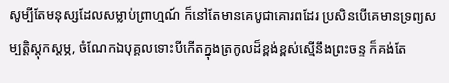សូម្បីតែមនុស្សដែលសម្លាប់ព្រាហ្មណ៍ ក៏នៅតែមានគេបូជាគោរពដែរ ប្រសិនបើគេមានទ្រព្យសម្បត្តិស្តុកស្តម្ភ, ចំណែកឯបុគ្គលទោះបីកើតក្នុងត្រកូលដ៏ខ្ពង់ខ្ពស់ស្មើនឹងព្រះចន្ទ ក៏គង់តែ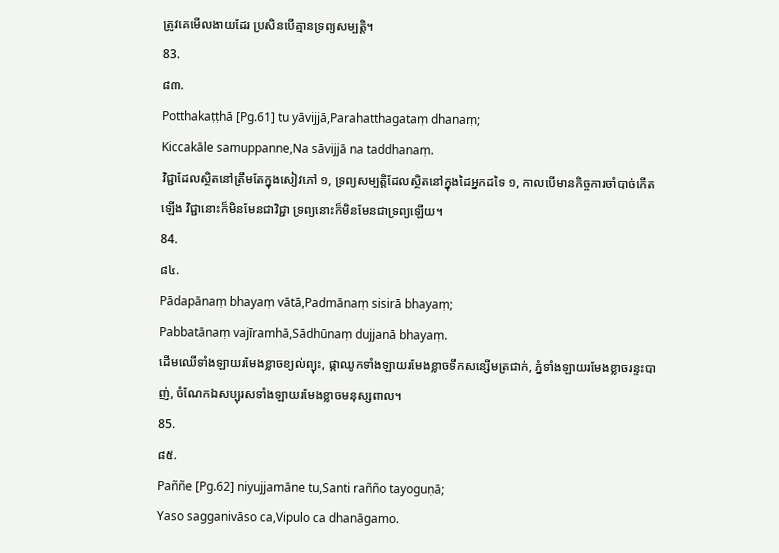ត្រូវគេមើលងាយដែរ ប្រសិនបើគ្មានទ្រព្យសម្បត្តិ។
83.
៨៣.
Potthakaṭṭhā [Pg.61] tu yāvijjā,Parahatthagataṃ dhanaṃ;
Kiccakāle samuppanne,Na sāvijjā na taddhanaṃ.
វិជ្ជាដែលស្ថិតនៅត្រឹមតែក្នុងសៀវភៅ ១, ទ្រព្យសម្បត្តិដែលស្ថិតនៅក្នុងដៃអ្នកដទៃ ១, កាលបើមានកិច្ចការចាំបាច់កើតឡើង វិជ្ជានោះក៏មិនមែនជាវិជ្ជា ទ្រព្យនោះក៏មិនមែនជាទ្រព្យឡើយ។
84.
៨៤.
Pādapānaṃ bhayaṃ vātā,Padmānaṃ sisirā bhayaṃ;
Pabbatānaṃ vajīramhā,Sādhūnaṃ dujjanā bhayaṃ.
ដើមឈើទាំងឡាយរមែងខ្លាចខ្យល់ព្យុះ, ផ្កាឈូកទាំងឡាយរមែងខ្លាចទឹកសន្សើមត្រជាក់, ភ្នំទាំងឡាយរមែងខ្លាចរន្ទះបាញ់, ចំណែកឯសប្បុរសទាំងឡាយរមែងខ្លាចមនុស្សពាល។
85.
៨៥.
Paññe [Pg.62] niyujjamāne tu,Santi rañño tayoguṇā;
Yaso sagganivāso ca,Vipulo ca dhanāgamo.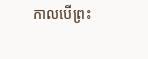កាលបើព្រះ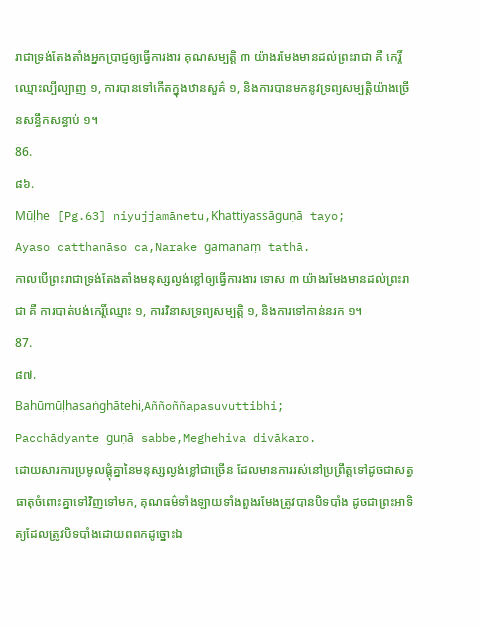រាជាទ្រង់តែងតាំងអ្នកប្រាជ្ញឲ្យធ្វើការងារ គុណសម្បត្តិ ៣ យ៉ាងរមែងមានដល់ព្រះរាជា គឺ កេរ្តិ៍ឈ្មោះល្បីល្បាញ ១, ការបានទៅកើតក្នុងឋានសួគ៌ ១, និងការបានមកនូវទ្រព្យសម្បត្តិយ៉ាងច្រើនសន្ធឹកសន្ធាប់ ១។
86.
៨៦.
Mūḷhe [Pg.63] niyujjamānetu,Khattiyassāguṇā tayo;
Ayaso catthanāso ca,Narake gamanaṃ tathā.
កាលបើព្រះរាជាទ្រង់តែងតាំងមនុស្សល្ងង់ខ្លៅឲ្យធ្វើការងារ ទោស ៣ យ៉ាងរមែងមានដល់ព្រះរាជា គឺ ការបាត់បង់កេរ្តិ៍ឈ្មោះ ១, ការវិនាសទ្រព្យសម្បត្តិ ១, និងការទៅកាន់នរក ១។
87.
៨៧.
Bahūmūḷhasaṅghātehi,Aññoññapasuvuttibhi;
Pacchādyante guṇā sabbe,Meghehiva divākaro.
ដោយសារការប្រមូលផ្តុំគ្នានៃមនុស្សល្ងង់ខ្លៅជាច្រើន ដែលមានការរស់នៅប្រព្រឹត្តទៅដូចជាសត្វធាតុចំពោះគ្នាទៅវិញទៅមក, គុណធម៌ទាំងឡាយទាំងពួងរមែងត្រូវបានបិទបាំង ដូចជាព្រះអាទិត្យដែលត្រូវបិទបាំងដោយពពកដូច្នោះឯ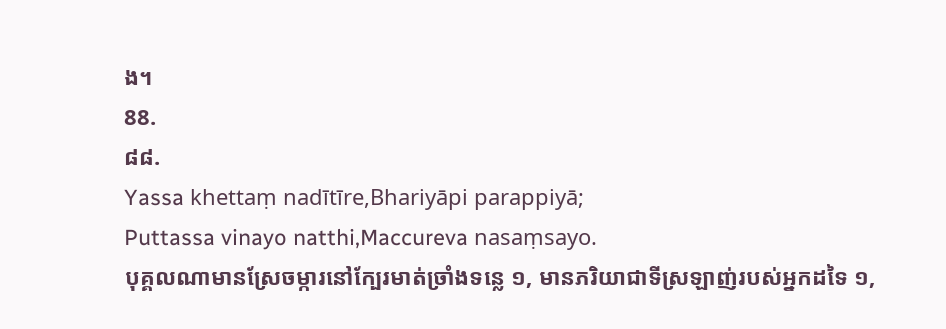ង។
88.
៨៨.
Yassa khettaṃ nadītīre,Bhariyāpi parappiyā;
Puttassa vinayo natthi,Maccureva nasaṃsayo.
បុគ្គលណាមានស្រែចម្ការនៅក្បែរមាត់ច្រាំងទន្លេ ១, មានភរិយាជាទីស្រឡាញ់របស់អ្នកដទៃ ១,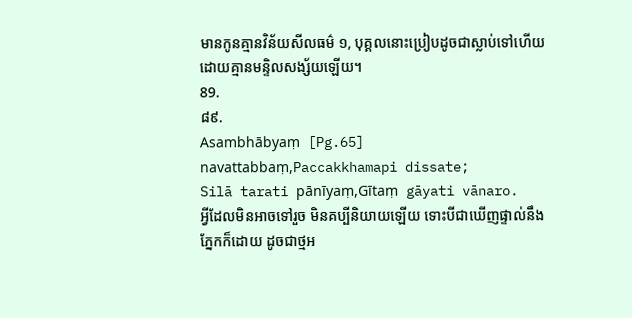មានកូនគ្មានវិន័យសីលធម៌ ១, បុគ្គលនោះប្រៀបដូចជាស្លាប់ទៅហើយដោយគ្មានមន្ទិលសង្ស័យឡើយ។
89.
៨៩.
Asambhābyaṃ [Pg.65] navattabbaṃ,Paccakkhamapi dissate;
Silā tarati pānīyaṃ,Gītaṃ gāyati vānaro.
អ្វីដែលមិនអាចទៅរួច មិនគប្បីនិយាយឡើយ ទោះបីជាឃើញផ្ទាល់នឹងភ្នែកក៏ដោយ ដូចជាថ្មអ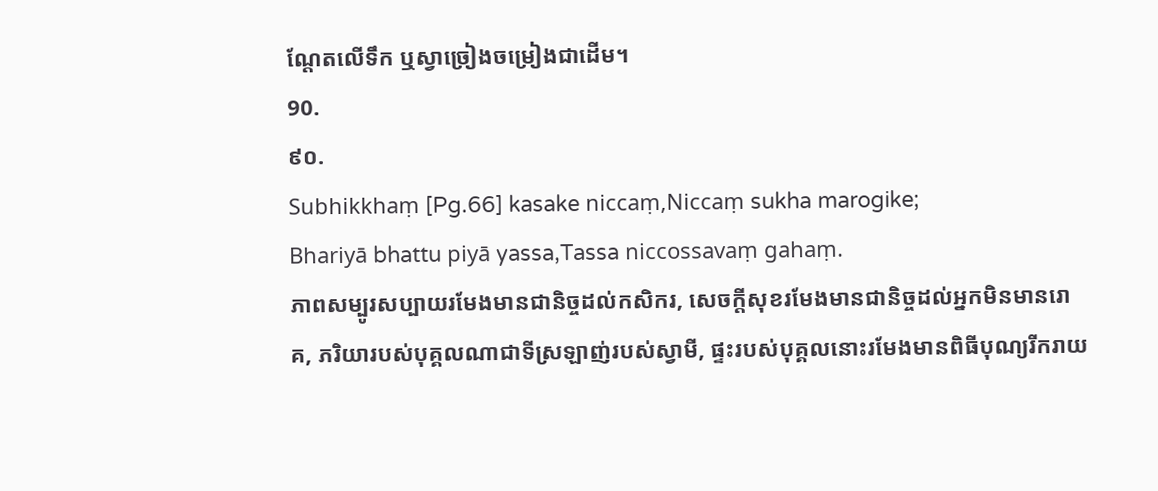ណ្តែតលើទឹក ឬស្វាច្រៀងចម្រៀងជាដើម។
90.
៩០.
Subhikkhaṃ [Pg.66] kasake niccaṃ,Niccaṃ sukha marogike;
Bhariyā bhattu piyā yassa,Tassa niccossavaṃ gahaṃ.
ភាពសម្បូរសប្បាយរមែងមានជានិច្ចដល់កសិករ, សេចក្តីសុខរមែងមានជានិច្ចដល់អ្នកមិនមានរោគ, ភរិយារបស់បុគ្គលណាជាទីស្រឡាញ់របស់ស្វាមី, ផ្ទះរបស់បុគ្គលនោះរមែងមានពិធីបុណ្យរីករាយ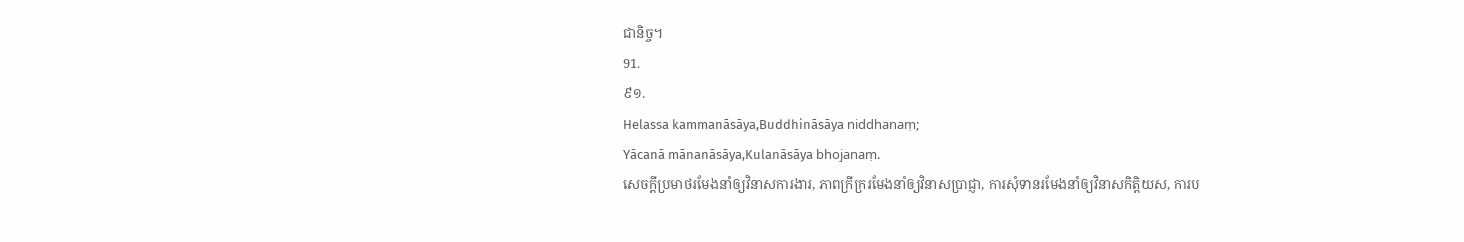ជានិច្ច។
91.
៩១.
Helassa kammanāsāya,Buddhināsāya niddhanaṃ;
Yācanā mānanāsāya,Kulanāsāya bhojanaṃ.
សេចក្តីប្រមាថរមែងនាំឲ្យវិនាសការងារ, ភាពក្រីក្ររមែងនាំឲ្យវិនាសប្រាជ្ញា, ការសុំទានរមែងនាំឲ្យវិនាសកិត្តិយស, ការប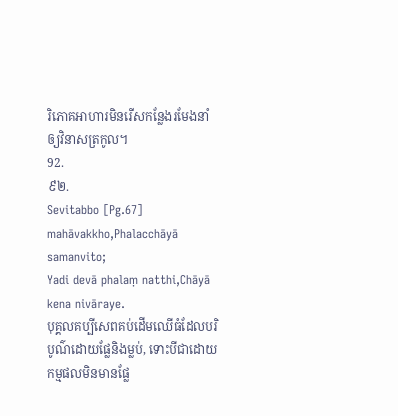រិភោគអាហារមិនរើសកន្លែងរមែងនាំឲ្យវិនាសត្រកូល។
92.
៩២.
Sevitabbo [Pg.67] mahāvakkho,Phalacchāyā samanvito;
Yadi devā phalaṃ natthi,Chāyā kena nivāraye.
បុគ្គលគប្បីសេពគប់ដើមឈើធំដែលបរិបូណ៌ដោយផ្លែនិងម្លប់, ទោះបីជាដោយកម្មផលមិនមានផ្លែ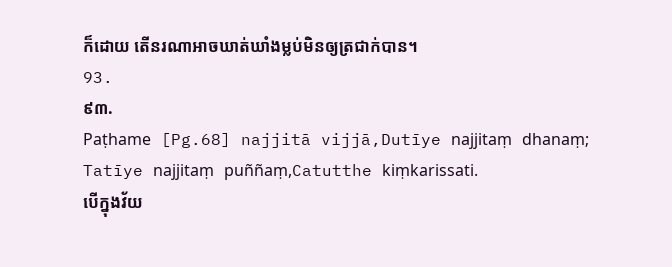ក៏ដោយ តើនរណាអាចឃាត់ឃាំងម្លប់មិនឲ្យត្រជាក់បាន។
93.
៩៣.
Paṭhame [Pg.68] najjitā vijjā,Dutīye najjitaṃ dhanaṃ;
Tatīye najjitaṃ puññaṃ,Catutthe kiṃkarissati.
បើក្នុងវ័យ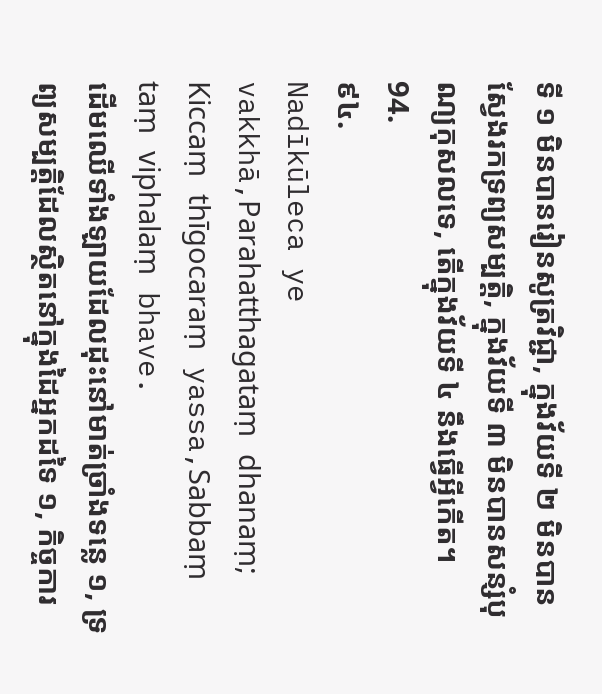ទី ១ មិនបានរៀនសូត្រវិជ្ជា, ក្នុងវ័យទី ២ មិនបានស្វែងរកទ្រព្យសម្បត្តិ, ក្នុងវ័យទី ៣ មិនបានសន្សំបុណ្យកុសលទេ, តើក្នុងវ័យទី ៤ នឹងធ្វើអ្វីកើត។
94.
៩៤.
Nadīkūleca ye vakkhā,Parahatthagataṃ dhanaṃ;
Kiccaṃ thīgocaraṃ yassa,Sabbaṃ taṃ viphalaṃ bhave.
ដើមឈើទាំងឡាយដែលដុះនៅមាត់ច្រាំងទន្លេ ១, ទ្រព្យសម្បត្តិដែលស្ថិតនៅក្នុងដៃអ្នកដទៃ ១, កិច្ចការ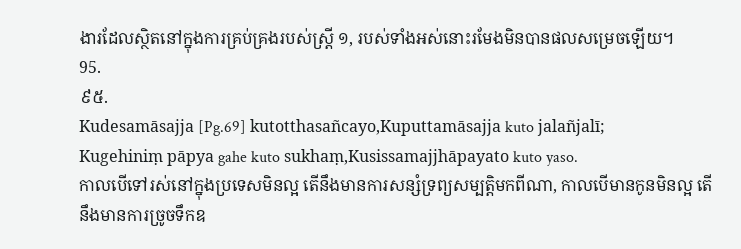ងារដែលស្ថិតនៅក្នុងការគ្រប់គ្រងរបស់ស្ត្រី ១, របស់ទាំងអស់នោះរមែងមិនបានផលសម្រេចឡើយ។
95.
៩៥.
Kudesamāsajja [Pg.69] kutotthasañcayo,Kuputtamāsajja kuto jalañjalī;
Kugehiniṃ pāpya gahe kuto sukhaṃ,Kusissamajjhāpayato kuto yaso.
កាលបើទៅរស់នៅក្នុងប្រទេសមិនល្អ តើនឹងមានការសន្សំទ្រព្យសម្បត្តិមកពីណា, កាលបើមានកូនមិនល្អ តើនឹងមានការច្រូចទឹកឧ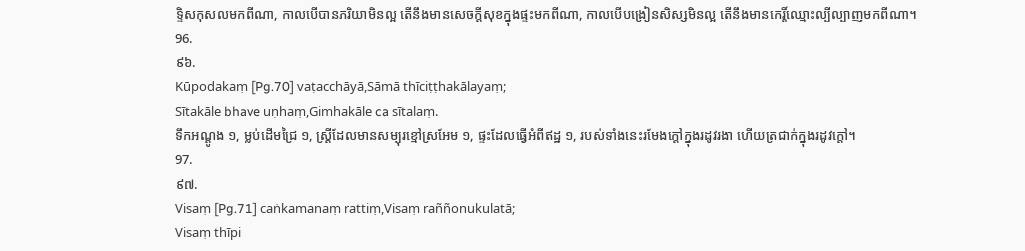ទ្ទិសកុសលមកពីណា, កាលបើបានភរិយាមិនល្អ តើនឹងមានសេចក្តីសុខក្នុងផ្ទះមកពីណា, កាលបើបង្រៀនសិស្សមិនល្អ តើនឹងមានកេរ្តិ៍ឈ្មោះល្បីល្បាញមកពីណា។
96.
៩៦.
Kūpodakaṃ [Pg.70] vaṭacchāyā,Sāmā thīciṭṭhakālayaṃ;
Sītakāle bhave uṇhaṃ,Gimhakāle ca sītalaṃ.
ទឹកអណ្តូង ១, ម្លប់ដើមជ្រៃ ១, ស្ត្រីដែលមានសម្បុរខ្មៅស្រអែម ១, ផ្ទះដែលធ្វើអំពីឥដ្ឋ ១, របស់ទាំងនេះរមែងក្តៅក្នុងរដូវរងា ហើយត្រជាក់ក្នុងរដូវក្តៅ។
97.
៩៧.
Visaṃ [Pg.71] caṅkamanaṃ rattiṃ,Visaṃ raññonukulatā;
Visaṃ thīpi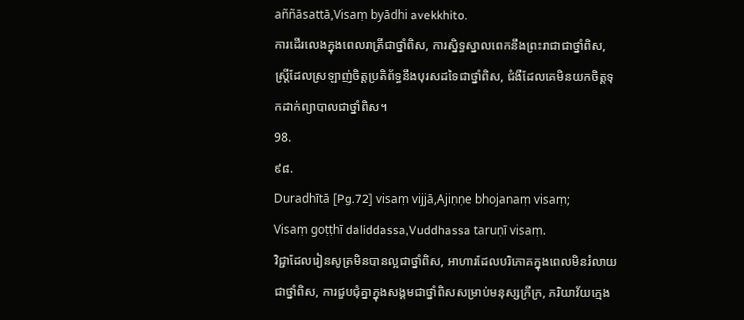aññāsattā,Visaṃ byādhi avekkhito.
ការដើរលេងក្នុងពេលរាត្រីជាថ្នាំពិស, ការស្និទ្ធស្នាលពេកនឹងព្រះរាជាជាថ្នាំពិស, ស្ត្រីដែលស្រឡាញ់ចិត្តប្រតិព័ទ្ធនឹងបុរសដទៃជាថ្នាំពិស, ជំងឺដែលគេមិនយកចិត្តទុកដាក់ព្យាបាលជាថ្នាំពិស។
98.
៩៨.
Duradhītā [Pg.72] visaṃ vijjā,Ajiṇṇe bhojanaṃ visaṃ;
Visaṃ goṭṭhī daliddassa,Vuddhassa taruṇī visaṃ.
វិជ្ជាដែលរៀនសូត្រមិនបានល្អជាថ្នាំពិស, អាហារដែលបរិភោគក្នុងពេលមិនរំលាយជាថ្នាំពិស, ការជួបជុំគ្នាក្នុងសង្គមជាថ្នាំពិសសម្រាប់មនុស្សក្រីក្រ, ភរិយាវ័យក្មេង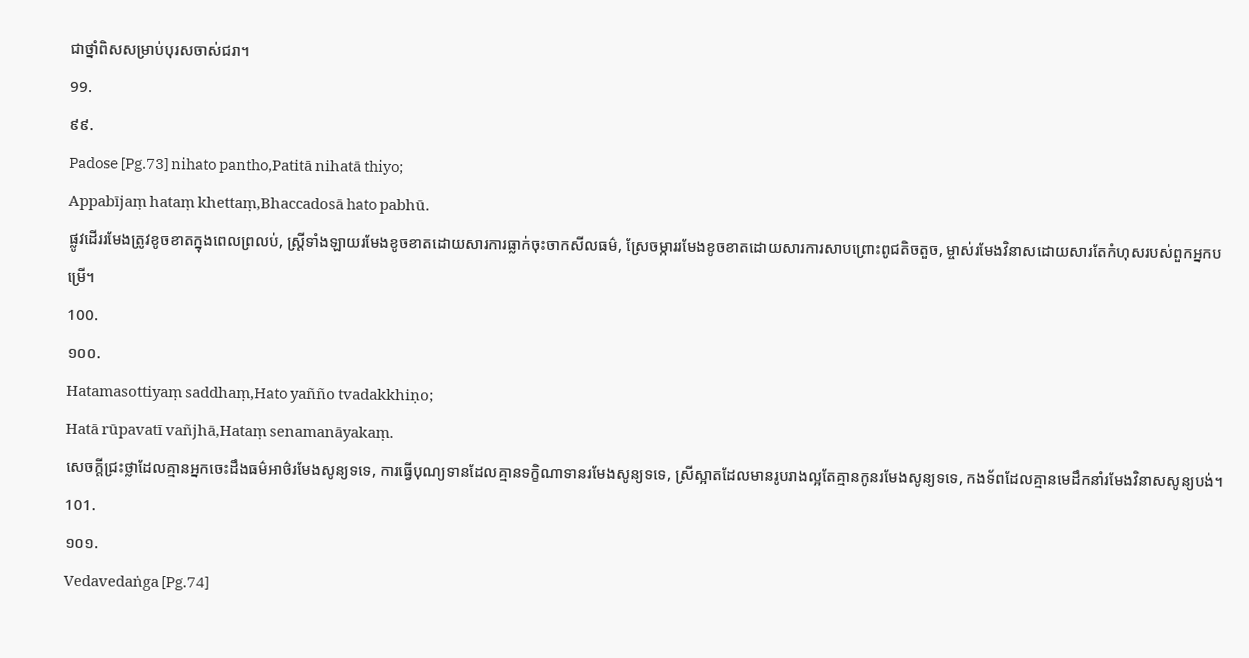ជាថ្នាំពិសសម្រាប់បុរសចាស់ជរា។
99.
៩៩.
Padose [Pg.73] nihato pantho,Patitā nihatā thiyo;
Appabījaṃ hataṃ khettaṃ,Bhaccadosā hato pabhū.
ផ្លូវដើររមែងត្រូវខូចខាតក្នុងពេលព្រលប់, ស្ត្រីទាំងឡាយរមែងខូចខាតដោយសារការធ្លាក់ចុះចាកសីលធម៌, ស្រែចម្ការរមែងខូចខាតដោយសារការសាបព្រោះពូជតិចតួច, ម្ចាស់រមែងវិនាសដោយសារតែកំហុសរបស់ពួកអ្នកបម្រើ។
100.
១០០.
Hatamasottiyaṃ saddhaṃ,Hato yañño tvadakkhiṇo;
Hatā rūpavatī vañjhā,Hataṃ senamanāyakaṃ.
សេចក្តីជ្រះថ្លាដែលគ្មានអ្នកចេះដឹងធម៌អាថ៌រមែងសូន្យទទេ, ការធ្វើបុណ្យទានដែលគ្មានទក្ខិណាទានរមែងសូន្យទទេ, ស្រីស្អាតដែលមានរូបរាងល្អតែគ្មានកូនរមែងសូន្យទទេ, កងទ័ពដែលគ្មានមេដឹកនាំរមែងវិនាសសូន្យបង់។
101.
១០១.
Vedavedaṅga [Pg.74]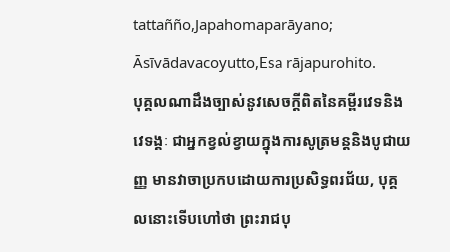tattañño,Japahomaparāyano;
Āsīvādavacoyutto,Esa rājapurohito.
បុគ្គលណាដឹងច្បាស់នូវសេចក្តីពិតនៃគម្ពីរវេទនិងវេទង្គៈ ជាអ្នកខ្វល់ខ្វាយក្នុងការសូត្រមន្តនិងបូជាយញ្ញ មានវាចាប្រកបដោយការប្រសិទ្ធពរជ័យ, បុគ្គលនោះទើបហៅថា ព្រះរាជបុ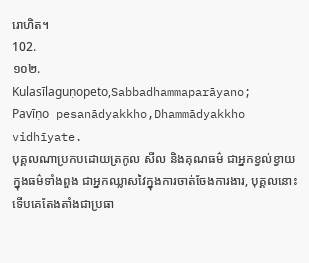រោហិត។
102.
១០២.
Kulasīlaguṇopeto,Sabbadhammaparāyano;
Pavīṇo pesanādyakkho,Dhammādyakkho vidhīyate.
បុគ្គលណាប្រកបដោយត្រកូល សីល និងគុណធម៌ ជាអ្នកខ្វល់ខ្វាយក្នុងធម៌ទាំងពួង ជាអ្នកឈ្លាសវៃក្នុងការចាត់ចែងការងារ, បុគ្គលនោះទើបគេតែងតាំងជាប្រធា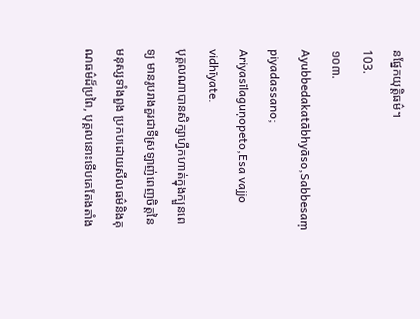នផ្នែកយុត្តិធម៌។
103.
១០៣.
Ayubbedakatābhyāso,Sabbesaṃ piyadassano;
Ariyasīlaguṇopeto,Esa vajjo vidhīyate.
បុគ្គលណាបានសិក្សាហ្វឹកហាត់ក្នុងក្បួនពេទ្យ មានរូបរាងគួរជាទីស្រឡាញ់ពេញចិត្តនៃមនុស្សទាំងពួង ប្រកបដោយសីលធម៌និងគុណធម៌ដ៏ប្រពៃ, បុគ្គលនោះទើបគេតែងតាំង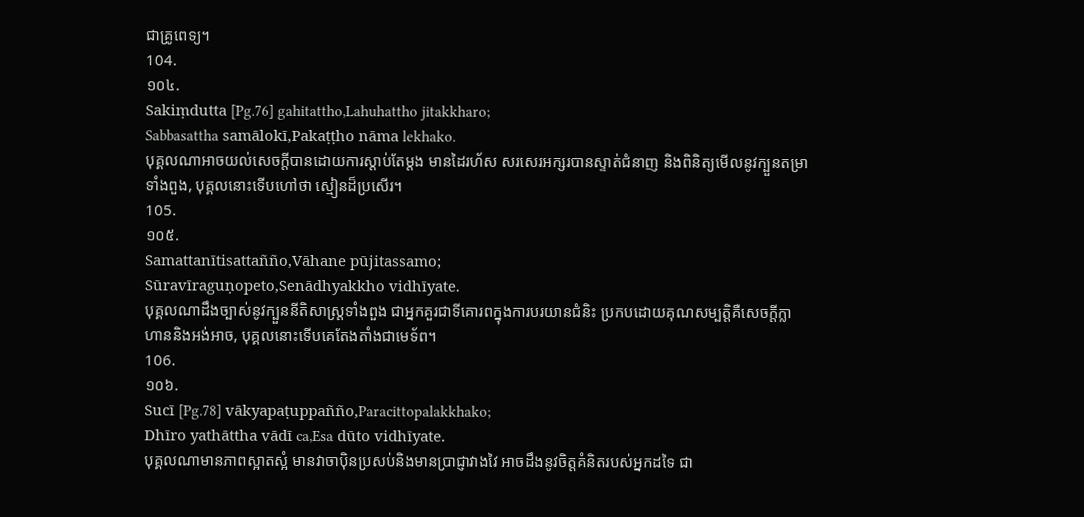ជាគ្រូពេទ្យ។
104.
១០៤.
Sakiṃdutta [Pg.76] gahitattho,Lahuhattho jitakkharo;
Sabbasattha samālokī,Pakaṭṭho nāma lekhako.
បុគ្គលណាអាចយល់សេចក្តីបានដោយការស្តាប់តែម្តង មានដៃរហ័ស សរសេរអក្សរបានស្ទាត់ជំនាញ និងពិនិត្យមើលនូវក្បួនតម្រាទាំងពួង, បុគ្គលនោះទើបហៅថា ស្មៀនដ៏ប្រសើរ។
105.
១០៥.
Samattanītisattañño,Vāhane pūjitassamo;
Sūravīraguṇopeto,Senādhyakkho vidhīyate.
បុគ្គលណាដឹងច្បាស់នូវក្បួននីតិសាស្ត្រទាំងពួង ជាអ្នកគួរជាទីគោរពក្នុងការបរយានជំនិះ ប្រកបដោយគុណសម្បត្តិគឺសេចក្តីក្លាហាននិងអង់អាច, បុគ្គលនោះទើបគេតែងតាំងជាមេទ័ព។
106.
១០៦.
Sucī [Pg.78] vākyapaṭuppañño,Paracittopalakkhako;
Dhīro yathāttha vādī ca,Esa dūto vidhīyate.
បុគ្គលណាមានភាពស្អាតស្អំ មានវាចាប៉ិនប្រសប់និងមានប្រាជ្ញាវាងវៃ អាចដឹងនូវចិត្តគំនិតរបស់អ្នកដទៃ ជា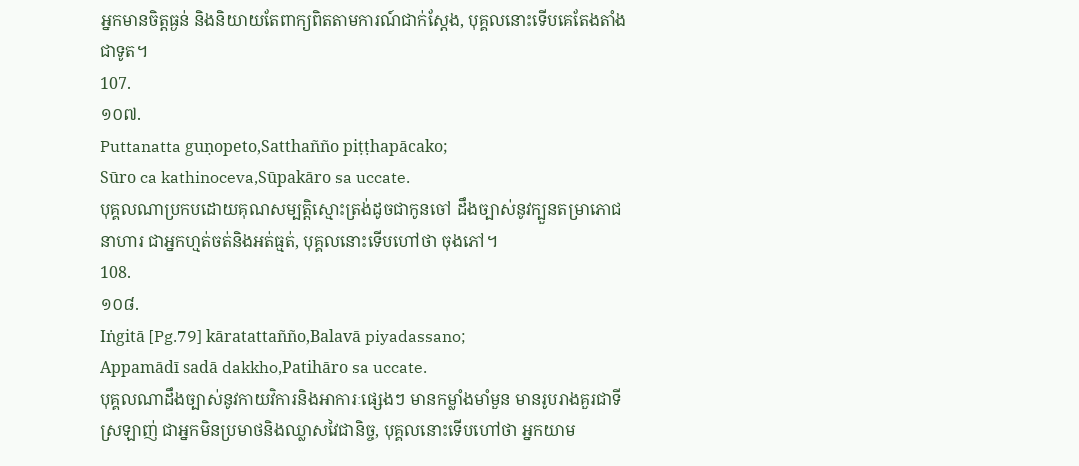អ្នកមានចិត្តធ្ងន់ និងនិយាយតែពាក្យពិតតាមការណ៍ជាក់ស្តែង, បុគ្គលនោះទើបគេតែងតាំងជាទូត។
107.
១០៧.
Puttanatta guṇopeto,Satthañño piṭṭhapācako;
Sūro ca kathinoceva,Sūpakāro sa uccate.
បុគ្គលណាប្រកបដោយគុណសម្បត្តិស្មោះត្រង់ដូចជាកូនចៅ ដឹងច្បាស់នូវក្បួនតម្រាភោជនាហារ ជាអ្នកហ្មត់ចត់និងអត់ធ្មត់, បុគ្គលនោះទើបហៅថា ចុងភៅ។
108.
១០៨.
Iṅgitā [Pg.79] kāratattañño,Balavā piyadassano;
Appamādī sadā dakkho,Patihāro sa uccate.
បុគ្គលណាដឹងច្បាស់នូវកាយវិការនិងអាការៈផ្សេងៗ មានកម្លាំងមាំមួន មានរូបរាងគួរជាទីស្រឡាញ់ ជាអ្នកមិនប្រមាថនិងឈ្លាសវៃជានិច្ច, បុគ្គលនោះទើបហៅថា អ្នកយាម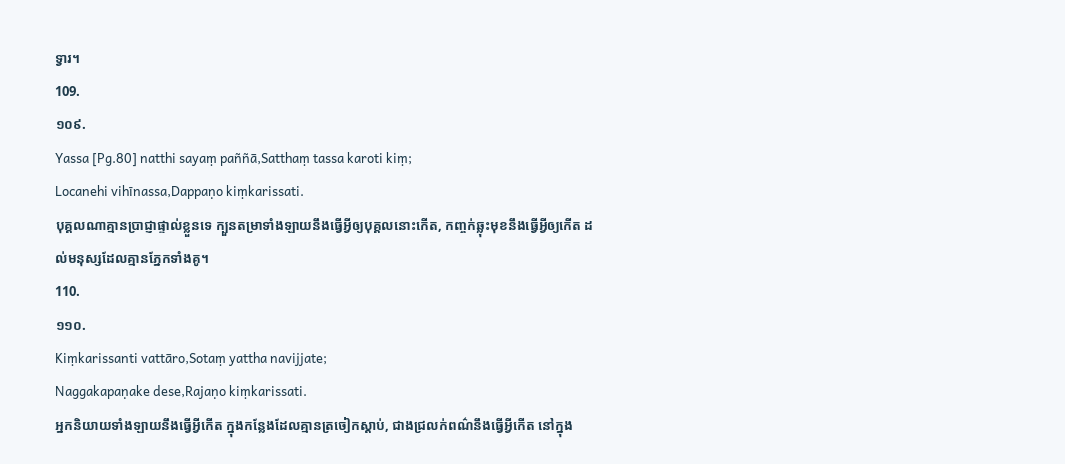ទ្វារ។
109.
១០៩.
Yassa [Pg.80] natthi sayaṃ paññā,Satthaṃ tassa karoti kiṃ;
Locanehi vihīnassa,Dappaṇo kiṃkarissati.
បុគ្គលណាគ្មានប្រាជ្ញាផ្ទាល់ខ្លួនទេ ក្បួនតម្រាទាំងឡាយនឹងធ្វើអ្វីឲ្យបុគ្គលនោះកើត, កញ្ចក់ឆ្លុះមុខនឹងធ្វើអ្វីឲ្យកើត ដល់មនុស្សដែលគ្មានភ្នែកទាំងគូ។
110.
១១០.
Kiṃkarissanti vattāro,Sotaṃ yattha navijjate;
Naggakapaṇake dese,Rajaṇo kiṃkarissati.
អ្នកនិយាយទាំងឡាយនឹងធ្វើអ្វីកើត ក្នុងកន្លែងដែលគ្មានត្រចៀកស្តាប់, ជាងជ្រលក់ពណ៌នឹងធ្វើអ្វីកើត នៅក្នុង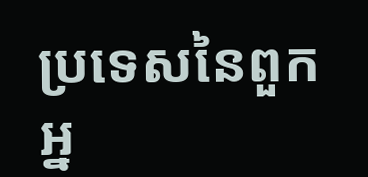ប្រទេសនៃពួកអ្ន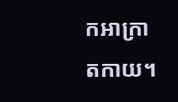កអាក្រាតកាយ។